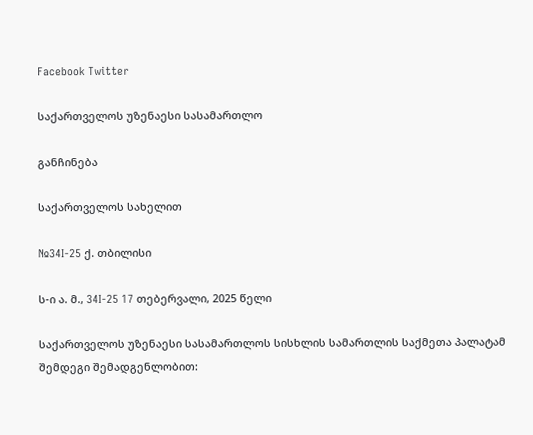Facebook Twitter

საქართველოს უზენაესი სასამართლო

განჩინება

საქართველოს სახელით

№34I-25 ქ. თბილისი

ს-ი ა. მ., 34I-25 17 თებერვალი, 2025 წელი

საქართველოს უზენაესი სასამართლოს სისხლის სამართლის საქმეთა პალატამ შემდეგი შემადგენლობით: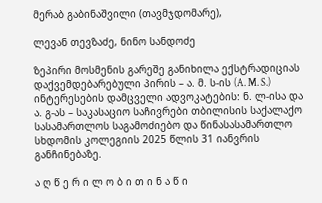მერაბ გაბინაშვილი (თავმჯდომარე),

ლევან თევზაძე, ნინო სანდოძე

ზეპირი მოსმენის გარეშე განიხილა ექსტრადიციას დაქვემდებარებული პირის – ა. მ. ს-ის (A. M. S.) ინტერესების დამცველი ადვოკატების: ნ. ლ-ისა და ა. გ-ას – საკასაციო საჩივრები თბილისის საქალაქო სასამართლოს საგამოძიებო და წინასასამართლო სხდომის კოლეგიის 2025 წლის 31 იანვრის განჩინებაზე.

ა ღ წ ე რ ი ლ ო ბ ი თ ი ნ ა წ ი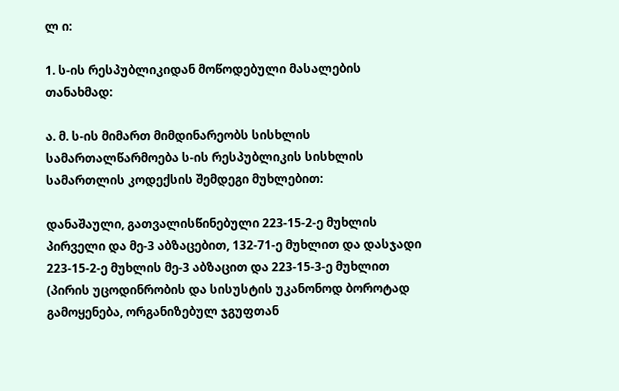ლ ი:

1. ს-ის რესპუბლიკიდან მოწოდებული მასალების თანახმად:

ა. მ. ს-ის მიმართ მიმდინარეობს სისხლის სამართალწარმოება ს-ის რესპუბლიკის სისხლის სამართლის კოდექსის შემდეგი მუხლებით:

დანაშაული, გათვალისწინებული 223-15-2-ე მუხლის პირველი და მე-3 აბზაცებით, 132-71-ე მუხლით და დასჯადი 223-15-2-ე მუხლის მე-3 აბზაცით და 223-15-3-ე მუხლით (პირის უცოდინრობის და სისუსტის უკანონოდ ბოროტად გამოყენება, ორგანიზებულ ჯგუფთან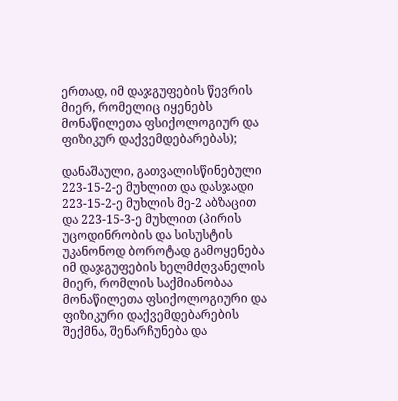ერთად, იმ დაჯგუფების წევრის მიერ, რომელიც იყენებს მონაწილეთა ფსიქოლოგიურ და ფიზიკურ დაქვემდებარებას);

დანაშაული, გათვალისწინებული 223-15-2-ე მუხლით და დასჯადი 223-15-2-ე მუხლის მე-2 აბზაცით და 223-15-3-ე მუხლით (პირის უცოდინრობის და სისუსტის უკანონოდ ბოროტად გამოყენება იმ დაჯგუფების ხელმძღვანელის მიერ, რომლის საქმიანობაა მონაწილეთა ფსიქოლოგიური და ფიზიკური დაქვემდებარების შექმნა, შენარჩუნება და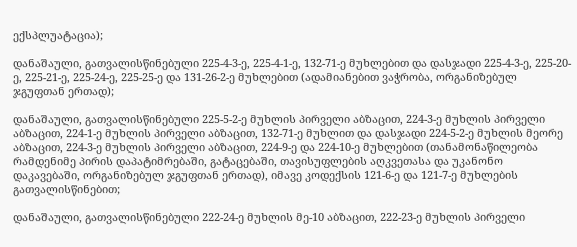ექსპლუატაცია);

დანაშაული, გათვალისწინებული 225-4-3-ე, 225-4-1-ე, 132-71-ე მუხლებით და დასჯადი 225-4-3-ე, 225-20-ე, 225-21-ე, 225-24-ე, 225-25-ე და 131-26-2-ე მუხლებით (ადამიანებით ვაჭრობა, ორგანიზებულ ჯგუფთან ერთად);

დანაშაული, გათვალისწინებული 225-5-2-ე მუხლის პირველი აბზაცით, 224-3-ე მუხლის პირველი აბზაცით, 224-1-ე მუხლის პირველი აბზაცით, 132-71-ე მუხლით და დასჯადი 224-5-2-ე მუხლის მეორე აბზაცით, 224-3-ე მუხლის პირველი აბზაცით, 224-9-ე და 224-10-ე მუხლებით (თანამონაწილეობა რამდენიმე პირის დაპატიმრებაში, გატაცებაში, თავისუფლების აღკვეთასა და უკანონო დაკავებაში, ორგანიზებულ ჯგუფთან ერთად), იმავე კოდექსის 121-6-ე და 121-7-ე მუხლების გათვალისწინებით;

დანაშაული, გათვალისწინებული 222-24-ე მუხლის მე-10 აბზაცით, 222-23-ე მუხლის პირველი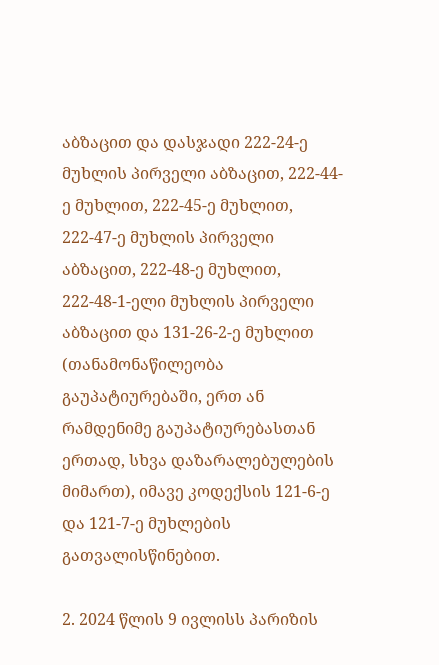აბზაცით და დასჯადი 222-24-ე მუხლის პირველი აბზაცით, 222-44-ე მუხლით, 222-45-ე მუხლით, 222-47-ე მუხლის პირველი აბზაცით, 222-48-ე მუხლით, 222-48-1-ელი მუხლის პირველი აბზაცით და 131-26-2-ე მუხლით (თანამონაწილეობა გაუპატიურებაში, ერთ ან რამდენიმე გაუპატიურებასთან ერთად, სხვა დაზარალებულების მიმართ), იმავე კოდექსის 121-6-ე და 121-7-ე მუხლების გათვალისწინებით.

2. 2024 წლის 9 ივლისს პარიზის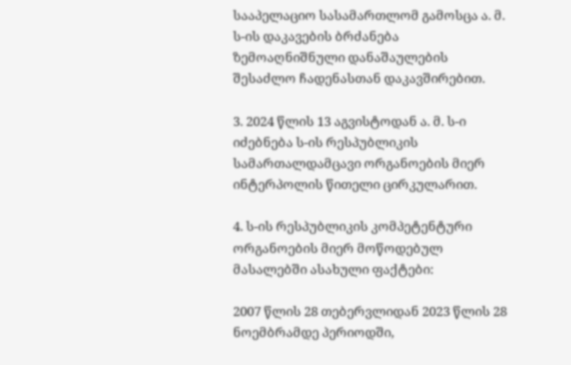სააპელაციო სასამართლომ გამოსცა ა. მ. ს-ის დაკავების ბრძანება ზემოაღნიშნული დანაშაულების შესაძლო ჩადენასთან დაკავშირებით.

3. 2024 წლის 13 აგვისტოდან ა. მ. ს-ი იძებნება ს-ის რესპუბლიკის სამართალდამცავი ორგანოების მიერ ინტერპოლის წითელი ცირკულარით.

4. ს-ის რესპუბლიკის კომპეტენტური ორგანოების მიერ მოწოდებულ მასალებში ასახული ფაქტები:

2007 წლის 28 თებერვლიდან 2023 წლის 28 ნოემბრამდე პერიოდში,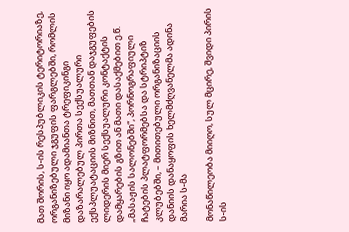მათ შორის, ს-ის რესპუბლიკის ტერიტორიაზე, ორგანიზებული ჯგუფის ფარგლებში, რომლის მიზანი იყო ადამიანთა ტრეფიკინგი დაზარალებულ პირთა სექსუალური ექსპლუატაციის მიზნით, მათთან დაჯგუფების ლიდერის მიერ სექსუალური კონტაქტის დამყარების გზით ან მათი დასაქმებით ე.წ. „მასაჟის სალონებში“, პორნოგრაფიული ჩატების პლატფორმებსა და სტრიპტიზ კლუბებში, – მითითებული ორგანიზაციის დანიის დანაყოფის ხელმძღვანელმა ადინა მარია ს-მა

მონაწილეობა მიიღო, სულ მცირე, შვიდი პირის ს-ის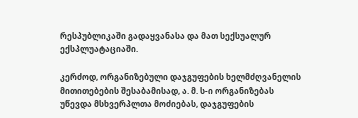რესპუბლიკაში გადაყვანასა და მათ სექსუალურ ექსპლუატაციაში.

კერძოდ, ორგანიზებული დაჯგუფების ხელმძღვანელის მითითებების შესაბამისად, ა. მ. ს-ი ორგანიზებას უწევდა მსხვერპლთა მოძიებას, დაჯგუფების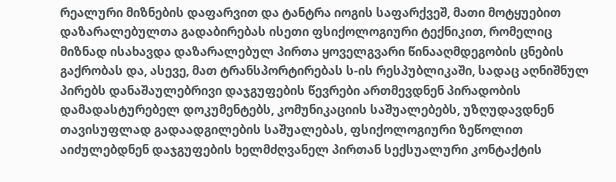რეალური მიზნების დაფარვით და ტანტრა იოგის საფარქვეშ, მათი მოტყუებით დაზარალებულთა გადაბირებას ისეთი ფსიქოლოგიური ტექნიკით, რომელიც მიზნად ისახავდა დაზარალებულ პირთა ყოველგვარი წინააღმდეგობის ცნების გაქრობას და, ასევე, მათ ტრანსპორტირებას ს-ის რესპუბლიკაში, სადაც აღნიშნულ პირებს დანაშაულებრივი დაჯგუფების წევრები ართმევდნენ პირადობის დამადასტურებელ დოკუმენტებს, კომუნიკაციის საშუალებებს, უზღუდავდნენ თავისუფლად გადაადგილების საშუალებას, ფსიქოლოგიური ზეწოლით აიძულებდნენ დაჯგუფების ხელმძღვანელ პირთან სექსუალური კონტაქტის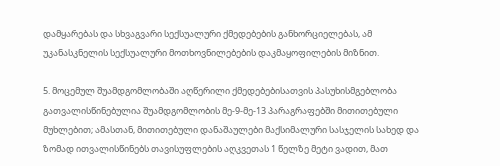დამყარებას და სხვაგვარი სექსუალური ქმედებების განხორციელებას, ამ უკანასკნელის სექსუალური მოთხოვნილებების დაკმაყოფილების მიზნით.

5. მოცემულ შუამდგომლობაში აღწერილი ქმედებებისათვის პასუხისმგებლობა გათვალისწინებულია შუამდგომლობის მე-9-მე-13 პარაგრაფებში მითითებული მუხლებით; ამასთან, მითითებული დანაშაულები მაქსიმალური სასჯელის სახედ და ზომად ითვალისწინებს თავისუფლების აღკვეთას 1 წელზე მეტი ვადით, მათ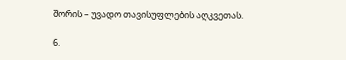შორის – უვადო თავისუფლების აღკვეთას.

6.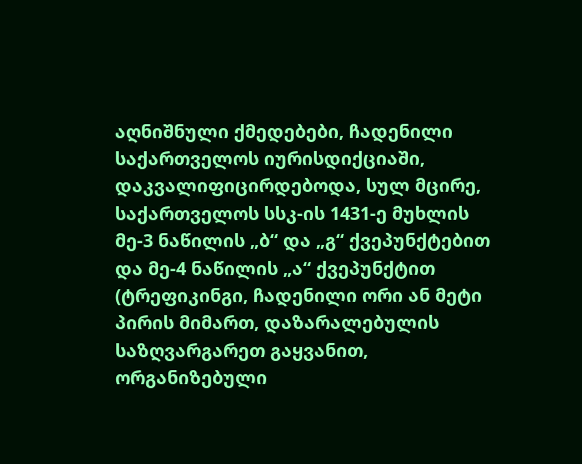აღნიშნული ქმედებები, ჩადენილი საქართველოს იურისდიქციაში, დაკვალიფიცირდებოდა, სულ მცირე, საქართველოს სსკ-ის 1431-ე მუხლის მე-3 ნაწილის „ბ“ და „გ“ ქვეპუნქტებით და მე-4 ნაწილის „ა“ ქვეპუნქტით (ტრეფიკინგი, ჩადენილი ორი ან მეტი პირის მიმართ, დაზარალებულის საზღვარგარეთ გაყვანით, ორგანიზებული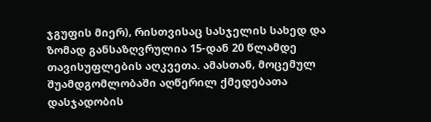ჯგუფის მიერ), რისთვისაც სასჯელის სახედ და ზომად განსაზღვრულია 15-დან 20 წლამდე თავისუფლების აღკვეთა. ამასთან, მოცემულ შუამდგომლობაში აღწერილ ქმედებათა დასჯადობის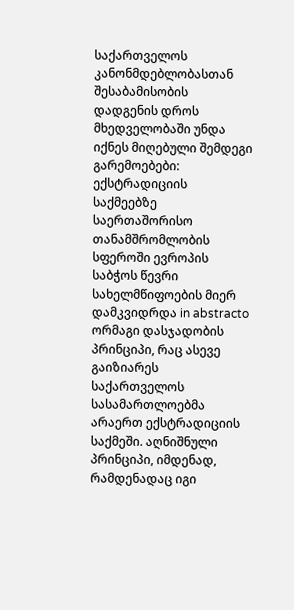საქართველოს კანონმდებლობასთან შესაბამისობის დადგენის დროს მხედველობაში უნდა იქნეს მიღებული შემდეგი გარემოებები: ექსტრადიციის საქმეებზე საერთაშორისო თანამშრომლობის სფეროში ევროპის საბჭოს წევრი სახელმწიფოების მიერ დამკვიდრდა in abstracto ორმაგი დასჯადობის პრინციპი, რაც ასევე გაიზიარეს საქართველოს სასამართლოებმა არაერთ ექსტრადიციის საქმეში. აღნიშნული პრინციპი, იმდენად, რამდენადაც იგი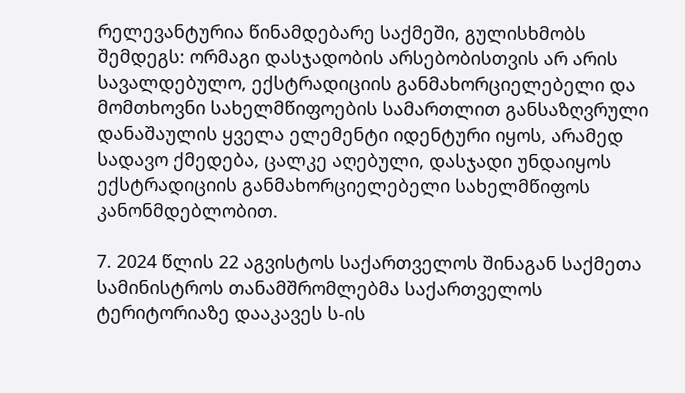რელევანტურია წინამდებარე საქმეში, გულისხმობს შემდეგს: ორმაგი დასჯადობის არსებობისთვის არ არის სავალდებულო, ექსტრადიციის განმახორციელებელი და მომთხოვნი სახელმწიფოების სამართლით განსაზღვრული დანაშაულის ყველა ელემენტი იდენტური იყოს, არამედ სადავო ქმედება, ცალკე აღებული, დასჯადი უნდაიყოს ექსტრადიციის განმახორციელებელი სახელმწიფოს კანონმდებლობით.

7. 2024 წლის 22 აგვისტოს საქართველოს შინაგან საქმეთა სამინისტროს თანამშრომლებმა საქართველოს ტერიტორიაზე დააკავეს ს-ის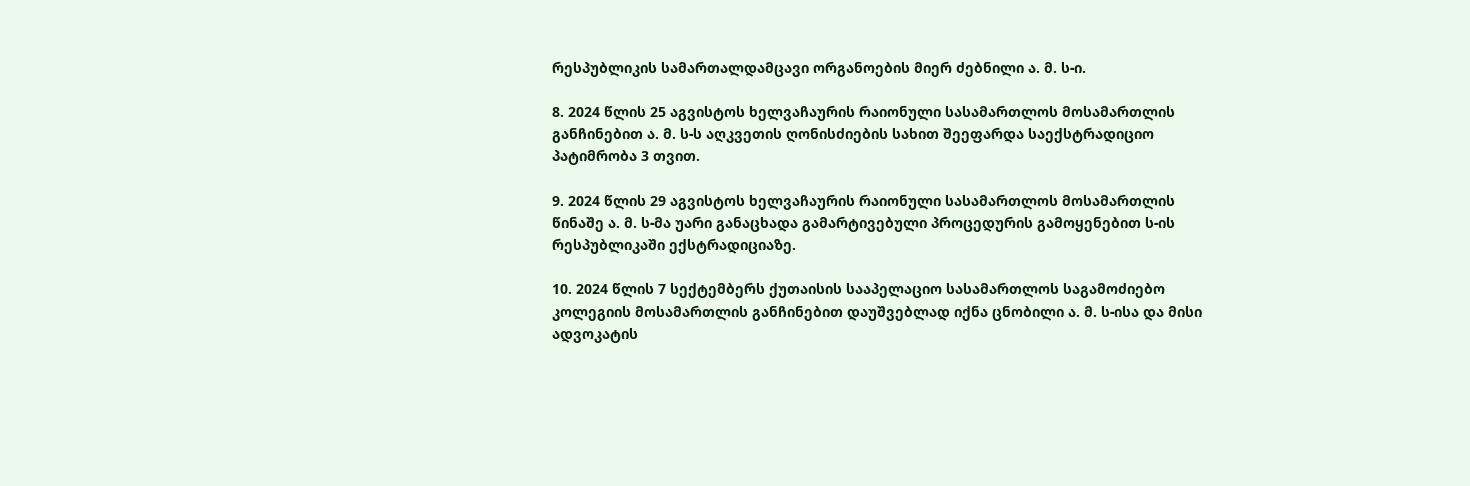რესპუბლიკის სამართალდამცავი ორგანოების მიერ ძებნილი ა. მ. ს-ი.

8. 2024 წლის 25 აგვისტოს ხელვაჩაურის რაიონული სასამართლოს მოსამართლის განჩინებით ა. მ. ს-ს აღკვეთის ღონისძიების სახით შეეფარდა საექსტრადიციო პატიმრობა 3 თვით.

9. 2024 წლის 29 აგვისტოს ხელვაჩაურის რაიონული სასამართლოს მოსამართლის წინაშე ა. მ. ს-მა უარი განაცხადა გამარტივებული პროცედურის გამოყენებით ს-ის რესპუბლიკაში ექსტრადიციაზე.

10. 2024 წლის 7 სექტემბერს ქუთაისის სააპელაციო სასამართლოს საგამოძიებო კოლეგიის მოსამართლის განჩინებით დაუშვებლად იქნა ცნობილი ა. მ. ს-ისა და მისი ადვოკატის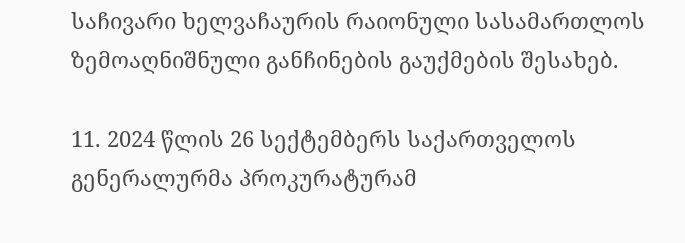საჩივარი ხელვაჩაურის რაიონული სასამართლოს ზემოაღნიშნული განჩინების გაუქმების შესახებ.

11. 2024 წლის 26 სექტემბერს საქართველოს გენერალურმა პროკურატურამ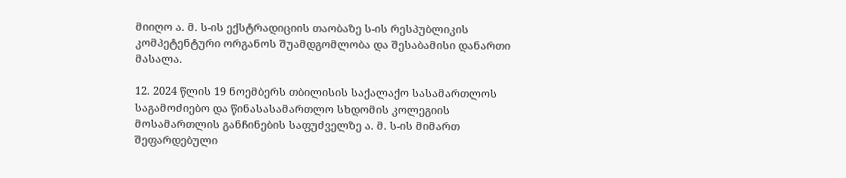მიიღო ა. მ. ს-ის ექსტრადიციის თაობაზე ს-ის რესპუბლიკის კომპეტენტური ორგანოს შუამდგომლობა და შესაბამისი დანართი მასალა.

12. 2024 წლის 19 ნოემბერს თბილისის საქალაქო სასამართლოს საგამოძიებო და წინასასამართლო სხდომის კოლეგიის მოსამართლის განჩინების საფუძველზე ა. მ. ს-ის მიმართ შეფარდებული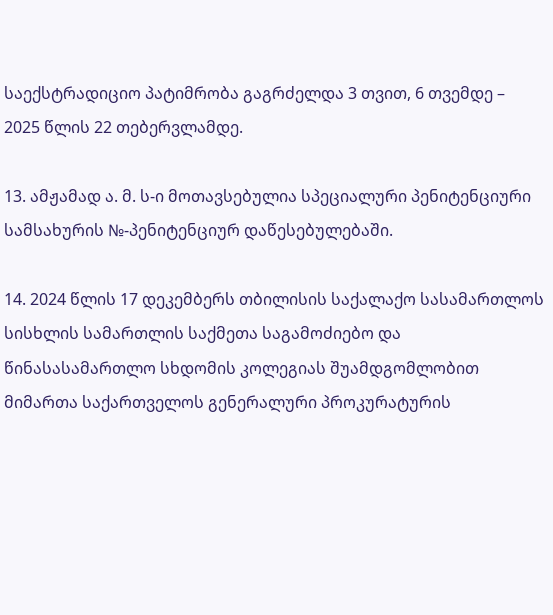საექსტრადიციო პატიმრობა გაგრძელდა 3 თვით, 6 თვემდე – 2025 წლის 22 თებერვლამდე.

13. ამჟამად ა. მ. ს-ი მოთავსებულია სპეციალური პენიტენციური სამსახურის №-პენიტენციურ დაწესებულებაში.

14. 2024 წლის 17 დეკემბერს თბილისის საქალაქო სასამართლოს სისხლის სამართლის საქმეთა საგამოძიებო და წინასასამართლო სხდომის კოლეგიას შუამდგომლობით მიმართა საქართველოს გენერალური პროკურატურის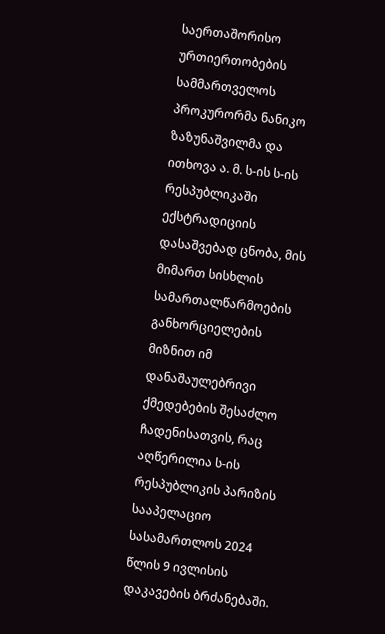საერთაშორისო ურთიერთობების სამმართველოს პროკურორმა ნანიკო ზაზუნაშვილმა და ითხოვა ა. მ. ს-ის ს-ის რესპუბლიკაში ექსტრადიციის დასაშვებად ცნობა, მის მიმართ სისხლის სამართალწარმოების განხორციელების მიზნით იმ დანაშაულებრივი ქმედებების შესაძლო ჩადენისათვის, რაც აღწერილია ს-ის რესპუბლიკის პარიზის სააპელაციო სასამართლოს 2024 წლის 9 ივლისის დაკავების ბრძანებაში.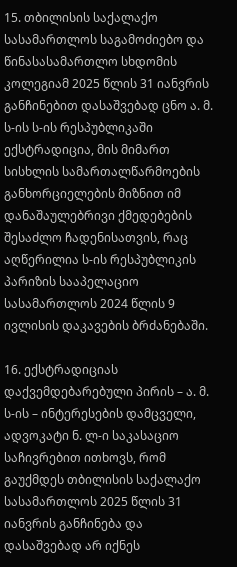15. თბილისის საქალაქო სასამართლოს საგამოძიებო და წინასასამართლო სხდომის კოლეგიამ 2025 წლის 31 იანვრის განჩინებით დასაშვებად ცნო ა. მ. ს-ის ს-ის რესპუბლიკაში ექსტრადიცია, მის მიმართ სისხლის სამართალწარმოების განხორციელების მიზნით იმ დანაშაულებრივი ქმედებების შესაძლო ჩადენისათვის, რაც აღწერილია ს-ის რესპუბლიკის პარიზის სააპელაციო სასამართლოს 2024 წლის 9 ივლისის დაკავების ბრძანებაში.

16. ექსტრადიციას დაქვემდებარებული პირის – ა. მ. ს-ის – ინტერესების დამცველი, ადვოკატი ნ. ლ-ი საკასაციო საჩივრებით ითხოვს, რომ გაუქმდეს თბილისის საქალაქო სასამართლოს 2025 წლის 31 იანვრის განჩინება და დასაშვებად არ იქნეს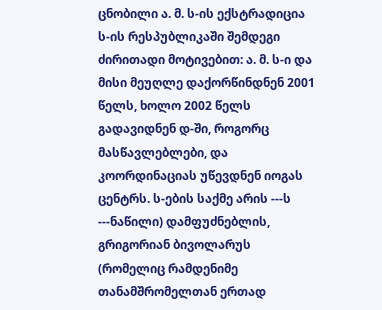ცნობილი ა. მ. ს-ის ექსტრადიცია ს-ის რესპუბლიკაში შემდეგი ძირითადი მოტივებით: ა. მ. ს-ი და მისი მეუღლე დაქორწინდნენ 2001 წელს, ხოლო 2002 წელს გადავიდნენ დ-ში, როგორც მასწავლებლები, და კოორდინაციას უწევდნენ იოგას ცენტრს. ს-ების საქმე არის ---ს ---ნაწილი) დამფუძნებლის, გრიგორიან ბივოლარუს (რომელიც რამდენიმე თანამშრომელთან ერთად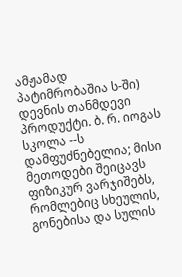ამჟამად პატიმრობაშია ს-ში) დევნის თანმდევი პროდუქტი. ბ. რ. იოგას სკოლა --ს დამფუძნებელია; მისი მეთოდები შეიცავს ფიზიკურ ვარჯიშებს, რომლებიც სხეულის, გონებისა და სულის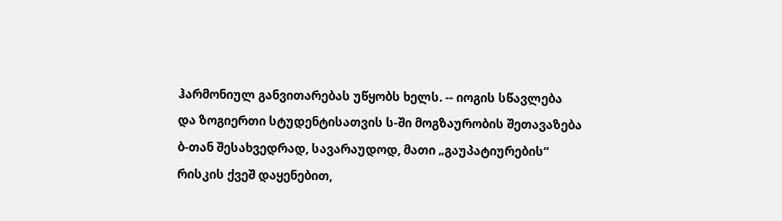ჰარმონიულ განვითარებას უწყობს ხელს. -- იოგის სწავლება და ზოგიერთი სტუდენტისათვის ს-ში მოგზაურობის შეთავაზება ბ-თან შესახვედრად, სავარაუდოდ, მათი „გაუპატიურების“ რისკის ქვეშ დაყენებით,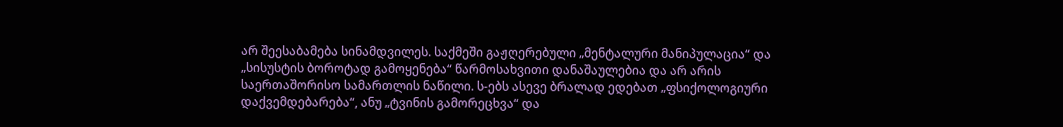არ შეესაბამება სინამდვილეს. საქმეში გაჟღერებული „მენტალური მანიპულაცია“ და „სისუსტის ბოროტად გამოყენება“ წარმოსახვითი დანაშაულებია და არ არის საერთაშორისო სამართლის ნაწილი. ს-ებს ასევე ბრალად ედებათ „ფსიქოლოგიური დაქვემდებარება“, ანუ „ტვინის გამორეცხვა“ და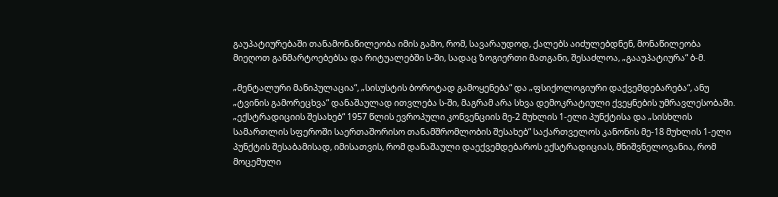გაუპატიურებაში თანამონაწილეობა იმის გამო, რომ, სავარაუდოდ, ქალებს აიძულებდნენ, მონაწილეობა მიეღოთ განმარტოებებსა და რიტუალებში ს-ში, სადაც ზოგიერთი მათგანი, შესაძლოა, „გააუპატიურა“ ბ-მ.

„მენტალური მანიპულაცია“, „სისუსტის ბოროტად გამოყენება“ და „ფსიქოლოგიური დაქვემდებარება“, ანუ „ტვინის გამორეცხვა“ დანაშაულად ითვლება ს-ში, მაგრამ არა სხვა დემოკრატიული ქვეყნების უმრავლესობაში. „ექსტრადიციის შესახებ“ 1957 წლის ევროპული კონვენციის მე-2 მუხლის 1-ელი პუნქტისა და „სისხლის სამართლის სფეროში საერთაშორისო თანამშრომლობის შესახებ“ საქართველოს კანონის მე-18 მუხლის 1-ელი პუნქტის შესაბამისად, იმისათვის, რომ დანაშაული დაექვემდებაროს ექსტრადიციას, მნიშვნელოვანია, რომ მოცემული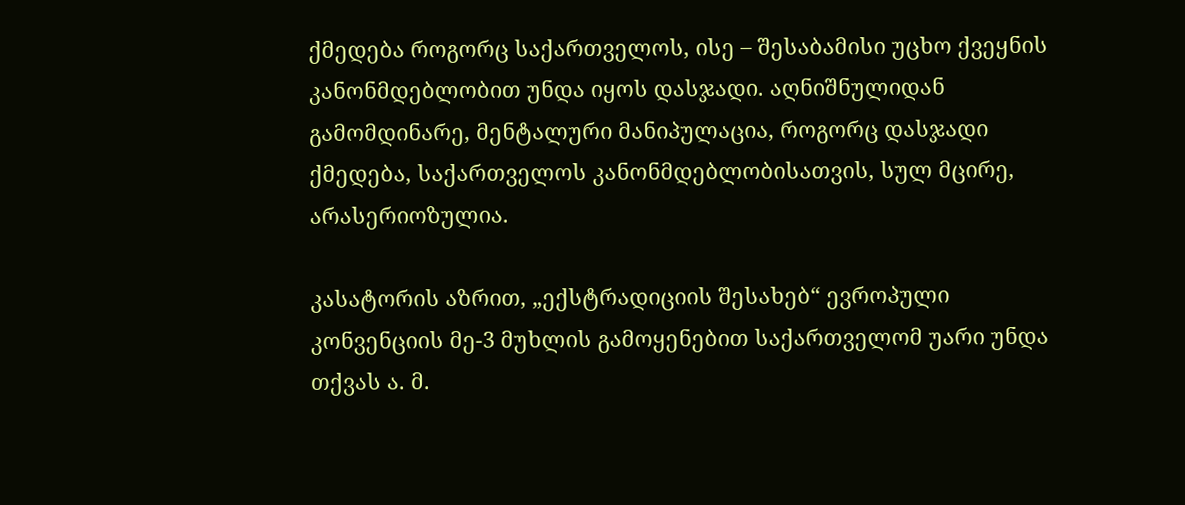ქმედება როგორც საქართველოს, ისე – შესაბამისი უცხო ქვეყნის კანონმდებლობით უნდა იყოს დასჯადი. აღნიშნულიდან გამომდინარე, მენტალური მანიპულაცია, როგორც დასჯადი ქმედება, საქართველოს კანონმდებლობისათვის, სულ მცირე, არასერიოზულია.

კასატორის აზრით, „ექსტრადიციის შესახებ“ ევროპული კონვენციის მე-3 მუხლის გამოყენებით საქართველომ უარი უნდა თქვას ა. მ.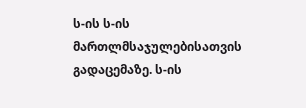ს-ის ს-ის მართლმსაჯულებისათვის გადაცემაზე. ს-ის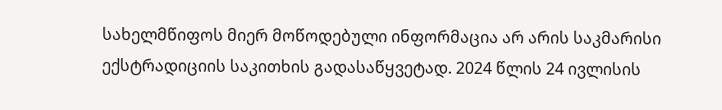სახელმწიფოს მიერ მოწოდებული ინფორმაცია არ არის საკმარისი ექსტრადიციის საკითხის გადასაწყვეტად. 2024 წლის 24 ივლისის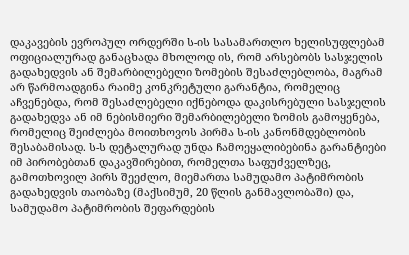დაკავების ევროპულ ორდერში ს-ის სასამართლო ხელისუფლებამ ოფიციალურად განაცხადა მხოლოდ ის, რომ არსებობს სასჯელის გადახედვის ან შემარბილებელი ზომების შესაძლებლობა, მაგრამ არ წარმოადგინა რაიმე კონკრეტული გარანტია, რომელიც აჩვენებდა, რომ შესაძლებელი იქნებოდა დაკისრებული სასჯელის გადახედვა ან იმ ნებისმიერი შემარბილებელი ზომის გამოყენება, რომელიც შეიძლება მოითხოვოს პირმა ს-ის კანონმდებლობის შესაბამისად. ს-ს დეტალურად უნდა ჩამოეყალიბებინა გარანტიები იმ პირობებთან დაკავშირებით, რომელთა საფუძველზეც, გამოთხოვილ პირს შეეძლო, მიემართა სამუდამო პატიმრობის გადახედვის თაობაზე (მაქსიმუმ, 20 წლის განმავლობაში) და, სამუდამო პატიმრობის შეფარდების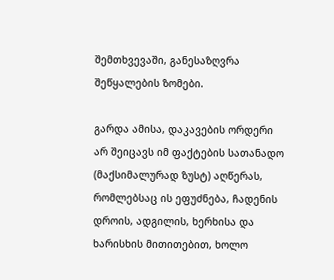შემთხვევაში, განესაზღვრა შეწყალების ზომები.

გარდა ამისა, დაკავების ორდერი არ შეიცავს იმ ფაქტების სათანადო (მაქსიმალურად ზუსტ) აღწერას, რომლებსაც ის ეფუძნება, ჩადენის დროის, ადგილის, ხერხისა და ხარისხის მითითებით, ხოლო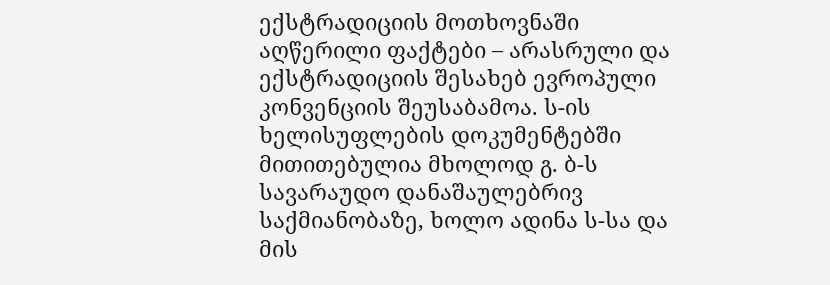ექსტრადიციის მოთხოვნაში აღწერილი ფაქტები – არასრული და ექსტრადიციის შესახებ ევროპული კონვენციის შეუსაბამოა. ს-ის ხელისუფლების დოკუმენტებში მითითებულია მხოლოდ გ. ბ-ს სავარაუდო დანაშაულებრივ საქმიანობაზე, ხოლო ადინა ს-სა და მის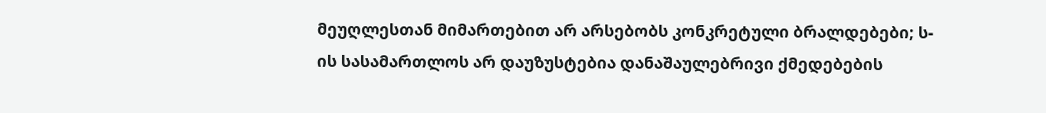მეუღლესთან მიმართებით არ არსებობს კონკრეტული ბრალდებები; ს-ის სასამართლოს არ დაუზუსტებია დანაშაულებრივი ქმედებების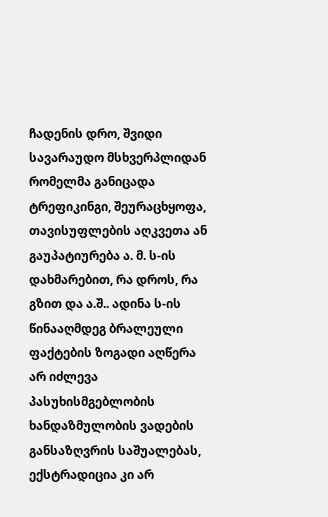ჩადენის დრო, შვიდი სავარაუდო მსხვერპლიდან რომელმა განიცადა ტრეფიკინგი, შეურაცხყოფა, თავისუფლების აღკვეთა ან გაუპატიურება ა. მ. ს-ის დახმარებით, რა დროს, რა გზით და ა.შ.. ადინა ს-ის წინააღმდეგ ბრალეული ფაქტების ზოგადი აღწერა არ იძლევა პასუხისმგებლობის ხანდაზმულობის ვადების განსაზღვრის საშუალებას, ექსტრადიცია კი არ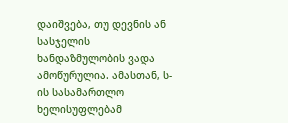დაიშვება, თუ დევნის ან სასჯელის ხანდაზმულობის ვადა ამოწურულია. ამასთან, ს-ის სასამართლო ხელისუფლებამ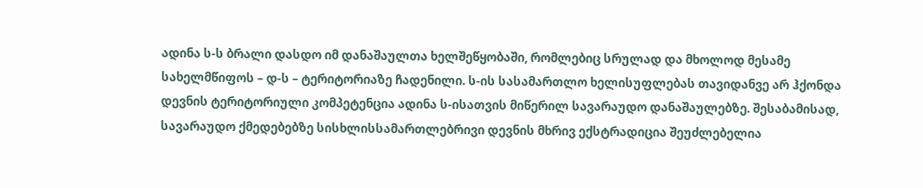ადინა ს-ს ბრალი დასდო იმ დანაშაულთა ხელშეწყობაში, რომლებიც სრულად და მხოლოდ მესამე სახელმწიფოს – დ-ს – ტერიტორიაზე ჩადენილი. ს-ის სასამართლო ხელისუფლებას თავიდანვე არ ჰქონდა დევნის ტერიტორიული კომპეტენცია ადინა ს-ისათვის მიწერილ სავარაუდო დანაშაულებზე. შესაბამისად, სავარაუდო ქმედებებზე სისხლისსამართლებრივი დევნის მხრივ ექსტრადიცია შეუძლებელია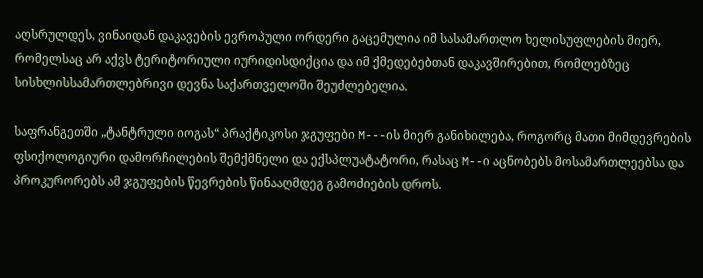აღსრულდეს, ვინაიდან დაკავების ევროპული ორდერი გაცემულია იმ სასამართლო ხელისუფლების მიერ, რომელსაც არ აქვს ტერიტორიული იურიდისდიქცია და იმ ქმედებებთან დაკავშირებით, რომლებზეც სისხლისსამართლებრივი დევნა საქართველოში შეუძლებელია.

საფრანგეთში „ტანტრული იოგას“ პრაქტიკოსი ჯგუფები M---ის მიერ განიხილება, როგორც მათი მიმდევრების ფსიქოლოგიური დამორჩილების შემქმნელი და ექსპლუატატორი, რასაც M--ი აცნობებს მოსამართლეებსა და პროკურორებს ამ ჯგუფების წევრების წინააღმდეგ გამოძიების დროს.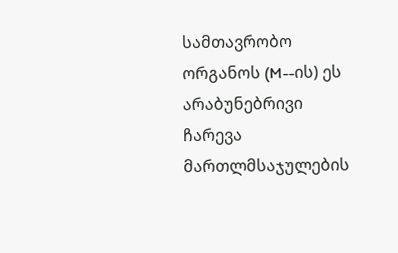სამთავრობო ორგანოს (M--ის) ეს არაბუნებრივი ჩარევა მართლმსაჯულების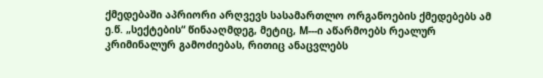ქმედებაში აპრიორი არღვევს სასამართლო ორგანოების ქმედებებს ამ ე.წ. „სექტების“ წინააღმდეგ, მეტიც, M---ი აწარმოებს რეალურ კრიმინალურ გამოძიებას, რითიც ანაცვლებს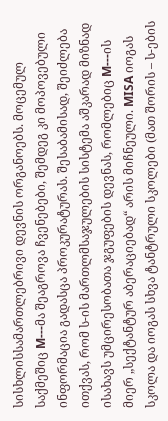სისხლისსამართლებრივი დევნის ორგანოებს. მოცემულ საქმეშიც M---მა შეაგროვა ჩვენებები, შემდეგ კი მოპოვებული ინფორმაცია გადასცა პროკურატურას. შესაბამისად, შეიძლება ითქვას, რომ ს-ის მართლმსაჯულების სისტემა აშკარად მიზნად ისახავს უმცირესობათა ჯგუფების დევნას, რომლებიც M---ის მიერ „სექტანტურ აბერაციებად“ არის მიჩნეული. MISA იოგას სკოლა და იოგას სხვა ტანტრული სკოლები (მათ შორის – ს-ების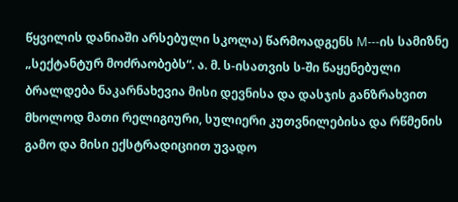წყვილის დანიაში არსებული სკოლა) წარმოადგენს M---ის სამიზნე „სექტანტურ მოძრაობებს“. ა. მ. ს-ისათვის ს-ში წაყენებული ბრალდება ნაკარნახევია მისი დევნისა და დასჯის განზრახვით მხოლოდ მათი რელიგიური, სულიერი კუთვნილებისა და რწმენის გამო და მისი ექსტრადიციით უვადო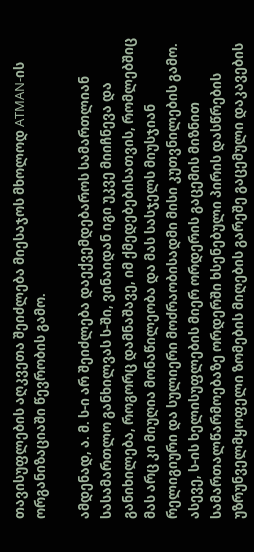თავისუფლების აღკვეთა შეიძლება მიესაჯოს მხოლოდ ATMAN-ის ორგანიზაციაში წევრობის გამო.

ამდენად, ა. მ. ს-ი არ შეიძლება დაექვემდებაროს სამართლიან სასამართლო განხილვას ს-ში, ვინაიდან იგი უკვე მიიჩნევა და განიხილება, როგორც დამნაშავე, იმ ქმედებებისათვის, რომლებშიც მას არც კი მიუღია მონაწილეობა და მას სასჯელს მიუსჯიან რელიგიური და სულიერი მოძრაობისადმი მისი კუთვნილების გამო. ასევე, ს-ის ხელისუფლების მიერ ორდერის გაცემის მიზნით სამართალწარმოებაზე ორდერში ხსენებული პირის დასწრების უზრუნველმყოფელი ზომების მიღების გარეშე გაცემული დაკავების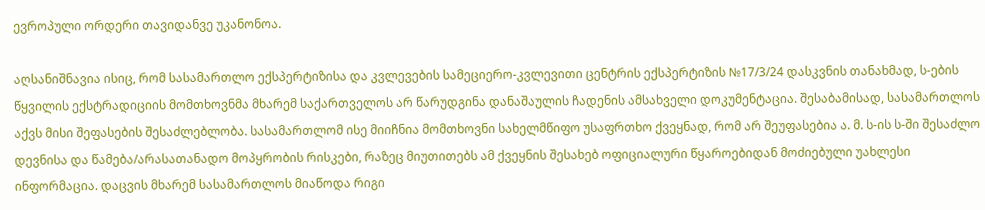ევროპული ორდერი თავიდანვე უკანონოა.

აღსანიშნავია ისიც, რომ სასამართლო ექსპერტიზისა და კვლევების სამეციერო-კვლევითი ცენტრის ექსპერტიზის №17/3/24 დასკვნის თანახმად, ს-ების წყვილის ექსტრადიციის მომთხოვნმა მხარემ საქართველოს არ წარუდგინა დანაშაულის ჩადენის ამსახველი დოკუმენტაცია. შესაბამისად, სასამართლოს აქვს მისი შეფასების შესაძლებლობა. სასამართლომ ისე მიიჩნია მომთხოვნი სახელმწიფო უსაფრთხო ქვეყნად, რომ არ შეუფასებია ა. მ. ს-ის ს-ში შესაძლო დევნისა და წამება/არასათანადო მოპყრობის რისკები, რაზეც მიუთითებს ამ ქვეყნის შესახებ ოფიციალური წყაროებიდან მოძიებული უახლესი ინფორმაცია. დაცვის მხარემ სასამართლოს მიაწოდა რიგი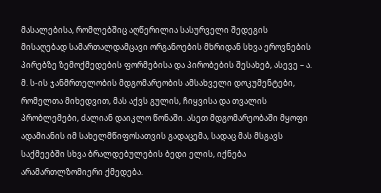მასალებისა, რომლებშიც აღწერილია სასურველი შედეგის მისაღებად სამართალდამცავი ორგანოების მხრიდან სხვა ეროვნების პირებზე ზემოქმედების ფორმებისა და პირობების შესახებ, ასევე – ა. მ. ს-ის ჯანმრთელობის მდგომარეობის ამსახველი დოკუმენტები, რომელთა მიხედვით, მას აქვს გულის, ჩიყვისა და თვალის პრობლემები, ძალიან დაიკლო წონაში. ასეთ მდგომარეობაში მყოფი ადამიანის იმ სახელმწიფოსათვის გადაცემა, სადაც მას მსგავს საქმეებში სხვა ბრალდებულების ბედი ელის, იქნება არამართლზომიერი ქმედება.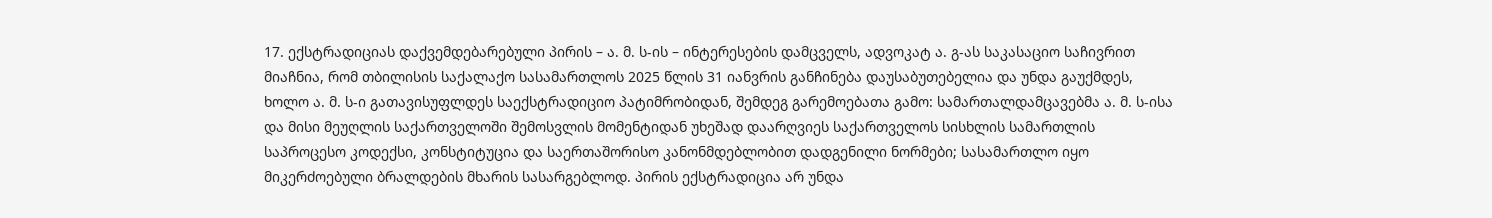17. ექსტრადიციას დაქვემდებარებული პირის – ა. მ. ს-ის – ინტერესების დამცველს, ადვოკატ ა. გ-ას საკასაციო საჩივრით მიაჩნია, რომ თბილისის საქალაქო სასამართლოს 2025 წლის 31 იანვრის განჩინება დაუსაბუთებელია და უნდა გაუქმდეს, ხოლო ა. მ. ს-ი გათავისუფლდეს საექსტრადიციო პატიმრობიდან, შემდეგ გარემოებათა გამო: სამართალდამცავებმა ა. მ. ს-ისა და მისი მეუღლის საქართველოში შემოსვლის მომენტიდან უხეშად დაარღვიეს საქართველოს სისხლის სამართლის საპროცესო კოდექსი, კონსტიტუცია და საერთაშორისო კანონმდებლობით დადგენილი ნორმები; სასამართლო იყო მიკერძოებული ბრალდების მხარის სასარგებლოდ. პირის ექსტრადიცია არ უნდა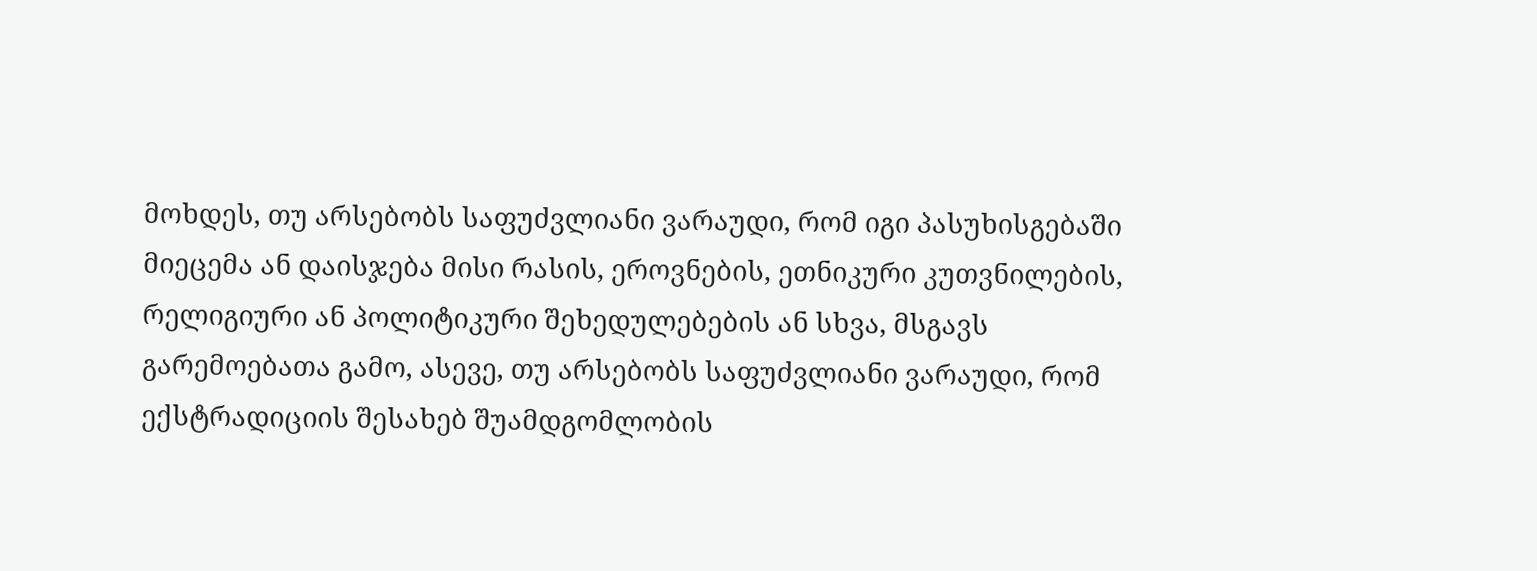მოხდეს, თუ არსებობს საფუძვლიანი ვარაუდი, რომ იგი პასუხისგებაში მიეცემა ან დაისჯება მისი რასის, ეროვნების, ეთნიკური კუთვნილების, რელიგიური ან პოლიტიკური შეხედულებების ან სხვა, მსგავს გარემოებათა გამო, ასევე, თუ არსებობს საფუძვლიანი ვარაუდი, რომ ექსტრადიციის შესახებ შუამდგომლობის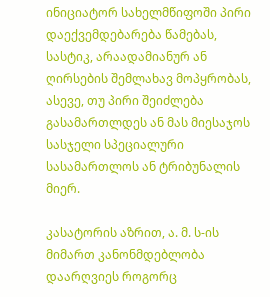ინიციატორ სახელმწიფოში პირი დაექვემდებარება წამებას, სასტიკ, არაადამიანურ ან ღირსების შემლახავ მოპყრობას, ასევე, თუ პირი შეიძლება გასამართლდეს ან მას მიესაჯოს სასჯელი სპეციალური სასამართლოს ან ტრიბუნალის მიერ.

კასატორის აზრით, ა. მ. ს-ის მიმართ კანონმდებლობა დაარღვიეს როგორც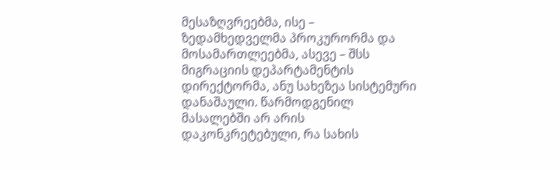მესაზღვრეებმა, ისე – ზედამხედველმა პროკურორმა და მოსამართლეებმა, ასევე – შსს მიგრაციის დეპარტამენტის დირექტორმა, ანუ სახეზეა სისტემური დანაშაული. წარმოდგენილ მასალებში არ არის დაკონკრეტებული, რა სახის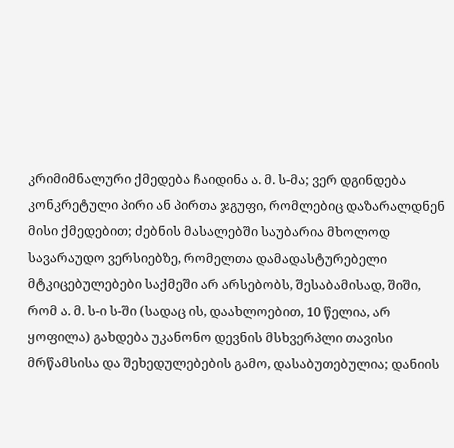კრიმიმნალური ქმედება ჩაიდინა ა. მ. ს-მა; ვერ დგინდება კონკრეტული პირი ან პირთა ჯგუფი, რომლებიც დაზარალდნენ მისი ქმედებით; ძებნის მასალებში საუბარია მხოლოდ სავარაუდო ვერსიებზე, რომელთა დამადასტურებელი მტკიცებულებები საქმეში არ არსებობს, შესაბამისად, შიში, რომ ა. მ. ს-ი ს-ში (სადაც ის, დაახლოებით, 10 წელია, არ ყოფილა) გახდება უკანონო დევნის მსხვერპლი თავისი მრწამსისა და შეხედულებების გამო, დასაბუთებულია; დანიის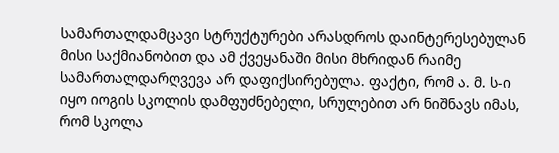სამართალდამცავი სტრუქტურები არასდროს დაინტერესებულან მისი საქმიანობით და ამ ქვეყანაში მისი მხრიდან რაიმე სამართალდარღვევა არ დაფიქსირებულა. ფაქტი, რომ ა. მ. ს-ი იყო იოგის სკოლის დამფუძნებელი, სრულებით არ ნიშნავს იმას, რომ სკოლა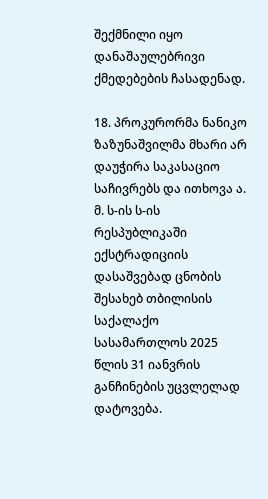შექმნილი იყო დანაშაულებრივი ქმედებების ჩასადენად.

18. პროკურორმა ნანიკო ზაზუნაშვილმა მხარი არ დაუჭირა საკასაციო საჩივრებს და ითხოვა ა. მ. ს-ის ს-ის რესპუბლიკაში ექსტრადიციის დასაშვებად ცნობის შესახებ თბილისის საქალაქო სასამართლოს 2025 წლის 31 იანვრის განჩინების უცვლელად დატოვება.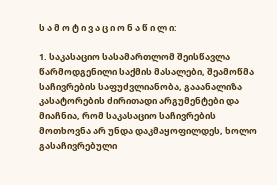ს ა მ ო ტ ი ვ ა ც ი ო ნ ა წ ი ლ ი:

1. საკასაციო სასამართლომ შეისწავლა წარმოდგენილი საქმის მასალები, შეამოწმა საჩივრების საფუძვლიანობა, გააანალიზა კასატორების ძირითადი არგუმენტები და მიაჩნია, რომ საკასაციო საჩივრების მოთხოვნა არ უნდა დაკმაყოფილდეს, ხოლო გასაჩივრებული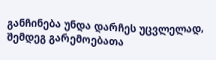განჩინება უნდა დარჩეს უცვლელად, შემდეგ გარემოებათა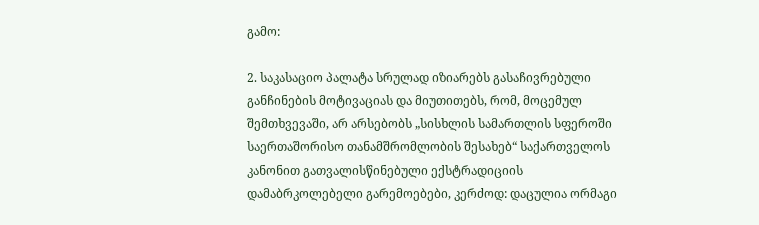გამო:

2. საკასაციო პალატა სრულად იზიარებს გასაჩივრებული განჩინების მოტივაციას და მიუთითებს, რომ, მოცემულ შემთხვევაში, არ არსებობს „სისხლის სამართლის სფეროში საერთაშორისო თანამშრომლობის შესახებ“ საქართველოს კანონით გათვალისწინებული ექსტრადიციის დამაბრკოლებელი გარემოებები, კერძოდ: დაცულია ორმაგი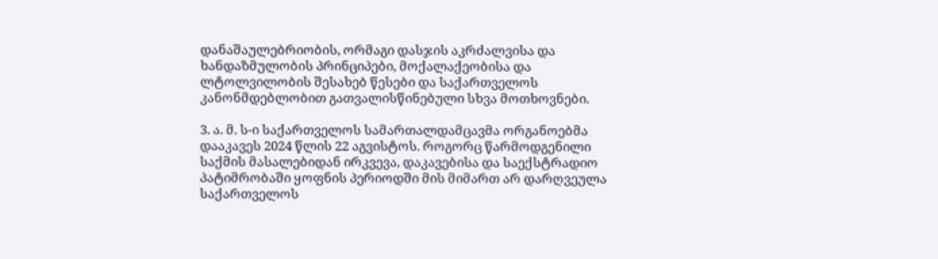დანაშაულებრიობის, ორმაგი დასჯის აკრძალვისა და ხანდაზმულობის პრინციპები, მოქალაქეობისა და ლტოლვილობის შესახებ წესები და საქართველოს კანონმდებლობით გათვალისწინებული სხვა მოთხოვნები.

3. ა. მ. ს-ი საქართველოს სამართალდამცავმა ორგანოებმა დააკავეს 2024 წლის 22 აგვისტოს. როგორც წარმოდგენილი საქმის მასალებიდან ირკვევა, დაკავებისა და საექსტრადიო პატიმრობაში ყოფნის პერიოდში მის მიმართ არ დარღვეულა საქართველოს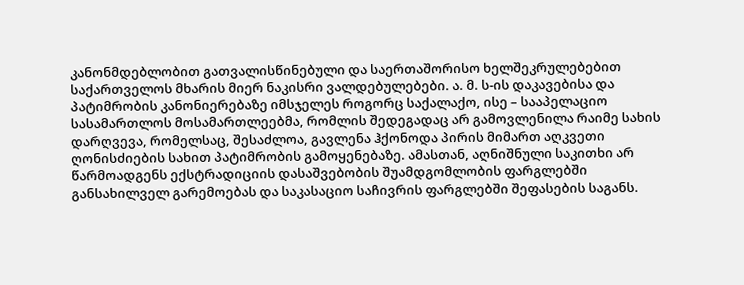კანონმდებლობით გათვალისწინებული და საერთაშორისო ხელშეკრულებებით საქართველოს მხარის მიერ ნაკისრი ვალდებულებები. ა. მ. ს-ის დაკავებისა და პატიმრობის კანონიერებაზე იმსჯელეს როგორც საქალაქო, ისე – სააპელაციო სასამართლოს მოსამართლეებმა, რომლის შედეგადაც არ გამოვლენილა რაიმე სახის დარღვევა, რომელსაც, შესაძლოა, გავლენა ჰქონოდა პირის მიმართ აღკვეთი ღონისძიების სახით პატიმრობის გამოყენებაზე. ამასთან, აღნიშნული საკითხი არ წარმოადგენს ექსტრადიციის დასაშვებობის შუამდგომლობის ფარგლებში განსახილველ გარემოებას და საკასაციო საჩივრის ფარგლებში შეფასების საგანს.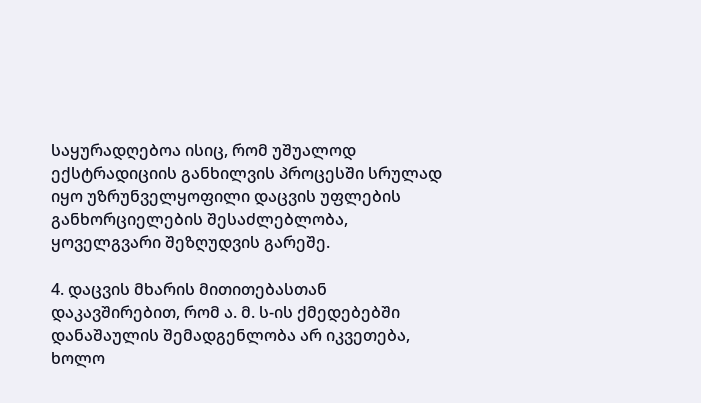საყურადღებოა ისიც, რომ უშუალოდ ექსტრადიციის განხილვის პროცესში სრულად იყო უზრუნველყოფილი დაცვის უფლების განხორციელების შესაძლებლობა, ყოველგვარი შეზღუდვის გარეშე.

4. დაცვის მხარის მითითებასთან დაკავშირებით, რომ ა. მ. ს-ის ქმედებებში დანაშაულის შემადგენლობა არ იკვეთება, ხოლო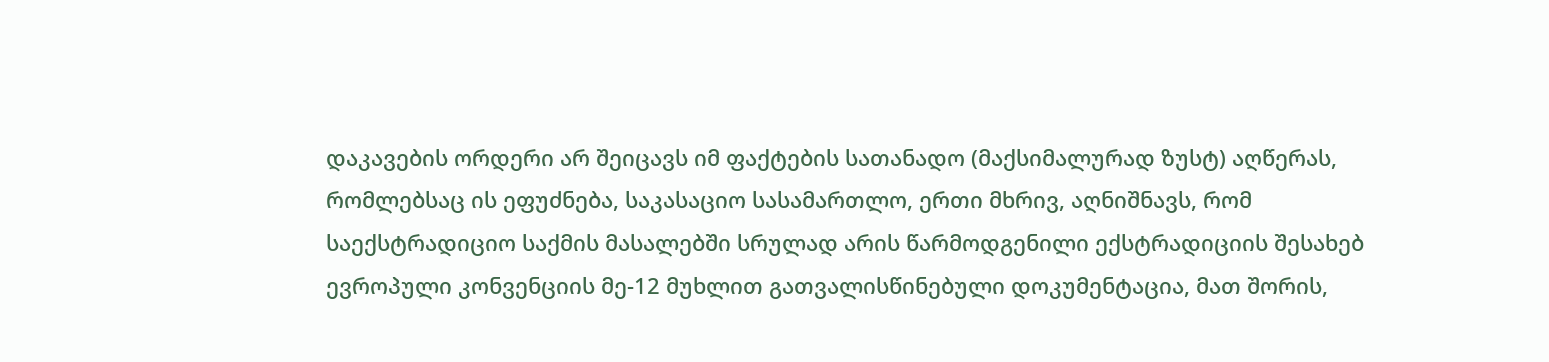დაკავების ორდერი არ შეიცავს იმ ფაქტების სათანადო (მაქსიმალურად ზუსტ) აღწერას, რომლებსაც ის ეფუძნება, საკასაციო სასამართლო, ერთი მხრივ, აღნიშნავს, რომ საექსტრადიციო საქმის მასალებში სრულად არის წარმოდგენილი ექსტრადიციის შესახებ ევროპული კონვენციის მე-12 მუხლით გათვალისწინებული დოკუმენტაცია, მათ შორის,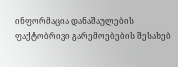ინფორმაცია დანაშაულების ფაქტობრივი გარემოებების შესახებ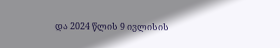და 2024 წლის 9 ივლისის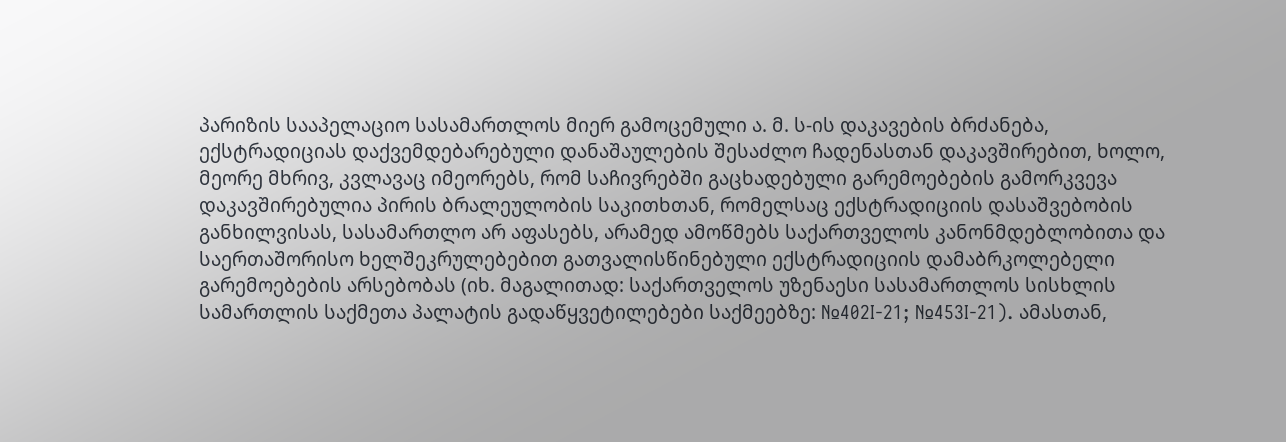პარიზის სააპელაციო სასამართლოს მიერ გამოცემული ა. მ. ს-ის დაკავების ბრძანება, ექსტრადიციას დაქვემდებარებული დანაშაულების შესაძლო ჩადენასთან დაკავშირებით, ხოლო, მეორე მხრივ, კვლავაც იმეორებს, რომ საჩივრებში გაცხადებული გარემოებების გამორკვევა დაკავშირებულია პირის ბრალეულობის საკითხთან, რომელსაც ექსტრადიციის დასაშვებობის განხილვისას, სასამართლო არ აფასებს, არამედ ამოწმებს საქართველოს კანონმდებლობითა და საერთაშორისო ხელშეკრულებებით გათვალისწინებული ექსტრადიციის დამაბრკოლებელი გარემოებების არსებობას (იხ. მაგალითად: საქართველოს უზენაესი სასამართლოს სისხლის სამართლის საქმეთა პალატის გადაწყვეტილებები საქმეებზე: №402I-21; №453I-21). ამასთან,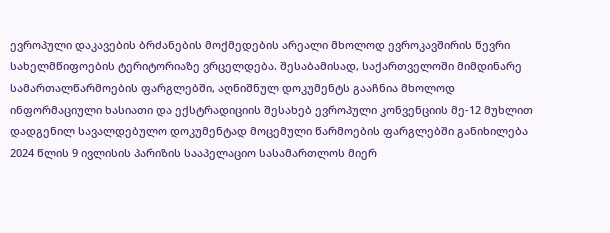ევროპული დაკავების ბრძანების მოქმედების არეალი მხოლოდ ევროკავშირის წევრი სახელმწიფოების ტერიტორიაზე ვრცელდება. შესაბამისად, საქართველოში მიმდინარე სამართალწარმოების ფარგლებში, აღნიშნულ დოკუმენტს გააჩნია მხოლოდ ინფორმაციული ხასიათი და ექსტრადიციის შესახებ ევროპული კონვენციის მე-12 მუხლით დადგენილ სავალდებულო დოკუმენტად მოცემული წარმოების ფარგლებში განიხილება 2024 წლის 9 ივლისის პარიზის სააპელაციო სასამართლოს მიერ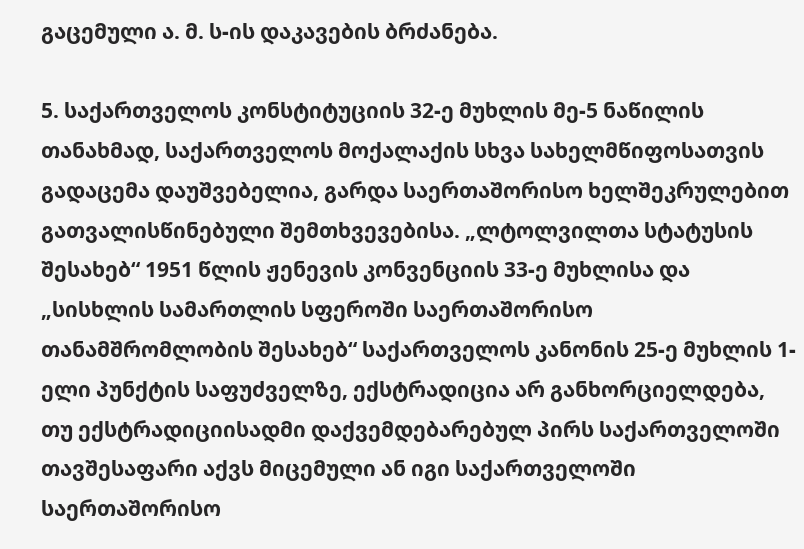გაცემული ა. მ. ს-ის დაკავების ბრძანება.

5. საქართველოს კონსტიტუციის 32-ე მუხლის მე-5 ნაწილის თანახმად, საქართველოს მოქალაქის სხვა სახელმწიფოსათვის გადაცემა დაუშვებელია, გარდა საერთაშორისო ხელშეკრულებით გათვალისწინებული შემთხვევებისა. „ლტოლვილთა სტატუსის შესახებ“ 1951 წლის ჟენევის კონვენციის 33-ე მუხლისა და „სისხლის სამართლის სფეროში საერთაშორისო თანამშრომლობის შესახებ“ საქართველოს კანონის 25-ე მუხლის 1-ელი პუნქტის საფუძველზე, ექსტრადიცია არ განხორციელდება, თუ ექსტრადიციისადმი დაქვემდებარებულ პირს საქართველოში თავშესაფარი აქვს მიცემული ან იგი საქართველოში საერთაშორისო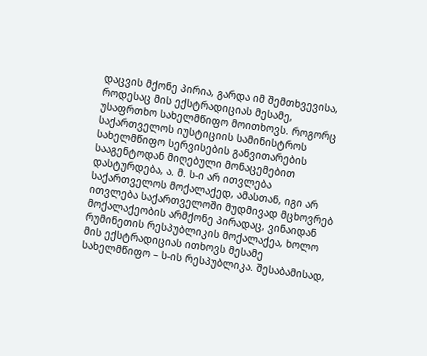დაცვის მქონე პირია, გარდა იმ შემთხვევისა, როდესაც მის ექსტრადიციას მესამე, უსაფრთხო სახელმწიფო მოითხოვს. როგორც საქართველოს იუსტიციის სამინისტროს სახელმწიფო სერვისების განვითარების სააგენტოდან მიღებული მონაცემებით დასტურდება, ა. მ. ს-ი არ ითვლება საქართველოს მოქალაქედ, ამასთან, იგი არ ითვლება საქართველოში მუდმივად მცხოვრებ მოქალაქეობის არმქონე პირადაც, ვინაიდან რუმინეთის რესპუბლიკის მოქალაქეა, ხოლო მის ექსტრადიციას ითხოვს მესამე სახელმწიფო – ს-ის რესპუბლიკა. შესაბამისად,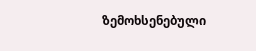ზემოხსენებული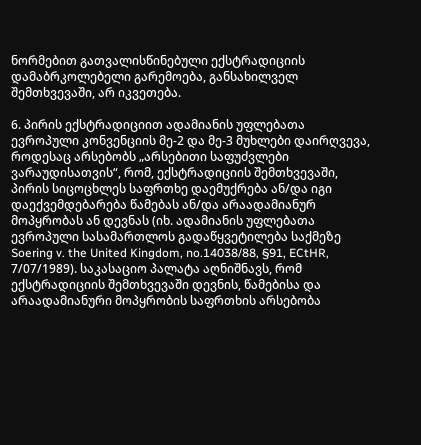ნორმებით გათვალისწინებული ექსტრადიციის დამაბრკოლებელი გარემოება, განსახილველ შემთხვევაში, არ იკვეთება.

6. პირის ექსტრადიციით ადამიანის უფლებათა ევროპული კონვენციის მე-2 და მე-3 მუხლები დაირღვევა, როდესაც არსებობს „არსებითი საფუძვლები ვარაუდისათვის“, რომ, ექსტრადიციის შემთხვევაში, პირის სიცოცხლეს საფრთხე დაემუქრება ან/და იგი დაექვემდებარება წამებას ან/და არაადამიანურ მოპყრობას ან დევნას (იხ. ადამიანის უფლებათა ევროპული სასამართლოს გადაწყვეტილება საქმეზე Soering v. the United Kingdom, no.14038/88, §91, ECtHR, 7/07/1989). საკასაციო პალატა აღნიშნავს, რომ ექსტრადიციის შემთხვევაში დევნის, წამებისა და არაადამიანური მოპყრობის საფრთხის არსებობა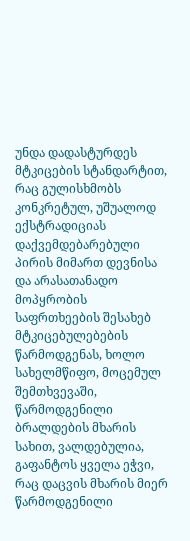უნდა დადასტურდეს მტკიცების სტანდარტით, რაც გულისხმობს კონკრეტულ, უშუალოდ ექსტრადიციას დაქვემდებარებული პირის მიმართ დევნისა და არასათანადო მოპყრობის საფრთხეების შესახებ მტკიცებულებების წარმოდგენას, ხოლო სახელმწიფო, მოცემულ შემთხვევაში, წარმოდგენილი ბრალდების მხარის სახით, ვალდებულია, გაფანტოს ყველა ეჭვი, რაც დაცვის მხარის მიერ წარმოდგენილი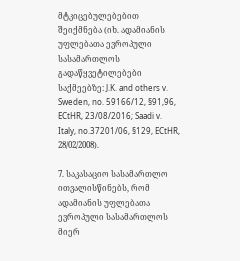მტკიცებულებებით შეიქმნება (იხ. ადამიანის უფლებათა ევროპული სასამართლოს გადაწყვეტილებები საქმეებზე: J.K. and others v. Sweden, no. 59166/12, §91,96, ECtHR, 23/08/2016; Saadi v. Italy, no.37201/06, §129, ECtHR, 28/02/2008).

7. საკასაციო სასამართლო ითვალისწინებს, რომ ადამიანის უფლებათა ევროპული სასამართლოს მიერ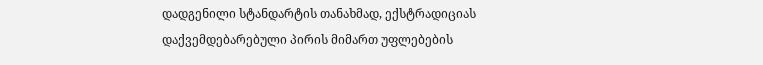დადგენილი სტანდარტის თანახმად, ექსტრადიციას დაქვემდებარებული პირის მიმართ უფლებების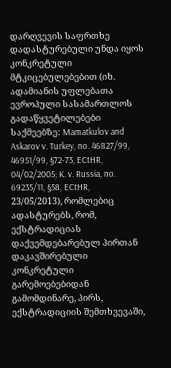დარღვევის საფრთხე დადასტურებული უნდა იყოს კონკრეტული მტკიცებულებებით (იხ. ადამიანის უფლებათა ევროპული სასამართლოს გადაწყვეტილებები საქმეებზე: Mamatkulov and Askarov v. Turkey, no. 46827/99, 46951/99, §72-73, ECtHR, 04/02/2005; K. v. Russia, no. 69235/11, §58, ECtHR, 23/05/2013), რომლებიც ადასტურებს, რომ, ექსტრადიციას დაქვემდებარებულ პირთან დაკავშირებული კონკრეტული გარემოებებიდან გამომდინარე, პირს, ექსტრადიციის შემთხვევაში,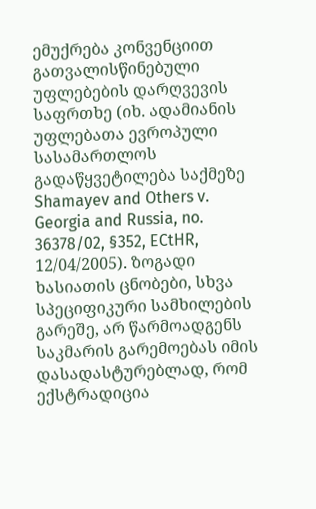ემუქრება კონვენციით გათვალისწინებული უფლებების დარღვევის საფრთხე (იხ. ადამიანის უფლებათა ევროპული სასამართლოს გადაწყვეტილება საქმეზე Shamayev and Others v. Georgia and Russia, no. 36378/02, §352, ECtHR, 12/04/2005). ზოგადი ხასიათის ცნობები, სხვა სპეციფიკური სამხილების გარეშე, არ წარმოადგენს საკმარის გარემოებას იმის დასადასტურებლად, რომ ექსტრადიცია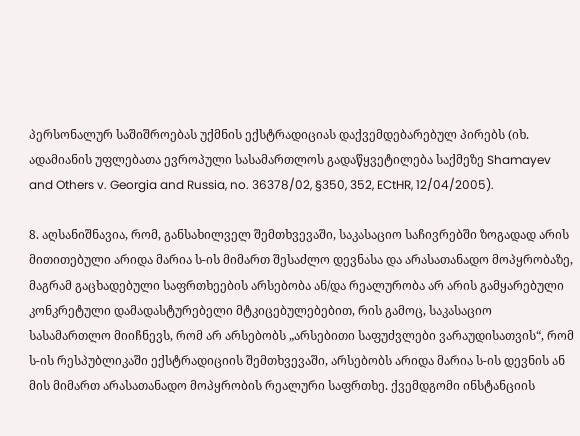პერსონალურ საშიშროებას უქმნის ექსტრადიციას დაქვემდებარებულ პირებს (იხ. ადამიანის უფლებათა ევროპული სასამართლოს გადაწყვეტილება საქმეზე Shamayev and Others v. Georgia and Russia, no. 36378/02, §350, 352, ECtHR, 12/04/2005).

8. აღსანიშნავია, რომ, განსახილველ შემთხვევაში, საკასაციო საჩივრებში ზოგადად არის მითითებული არიდა მარია ს-ის მიმართ შესაძლო დევნასა და არასათანადო მოპყრობაზე, მაგრამ გაცხადებული საფრთხეების არსებობა ან/და რეალურობა არ არის გამყარებული კონკრეტული დამადასტურებელი მტკიცებულებებით, რის გამოც, საკასაციო სასამართლო მიიჩნევს, რომ არ არსებობს „არსებითი საფუძვლები ვარაუდისათვის“, რომ ს-ის რესპუბლიკაში ექსტრადიციის შემთხვევაში, არსებობს არიდა მარია ს-ის დევნის ან მის მიმართ არასათანადო მოპყრობის რეალური საფრთხე. ქვემდგომი ინსტანციის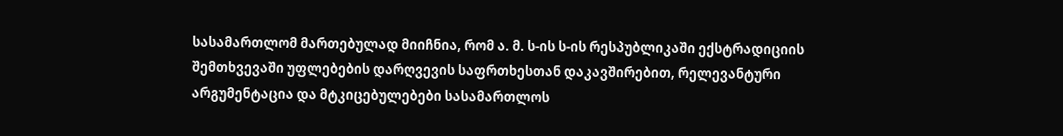სასამართლომ მართებულად მიიჩნია, რომ ა. მ. ს-ის ს-ის რესპუბლიკაში ექსტრადიციის შემთხვევაში უფლებების დარღვევის საფრთხესთან დაკავშირებით, რელევანტური არგუმენტაცია და მტკიცებულებები სასამართლოს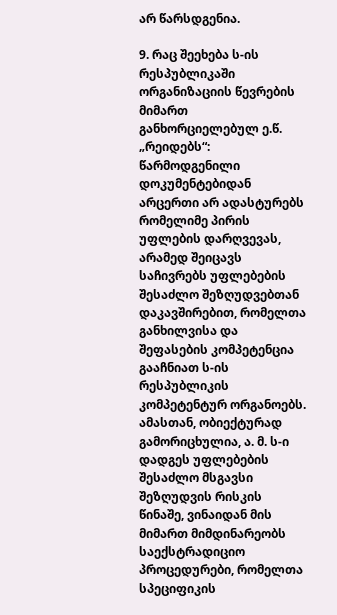არ წარსდგენია.

9. რაც შეეხება ს-ის რესპუბლიკაში ორგანიზაციის წევრების მიმართ განხორციელებულ ე.წ. „რეიდებს“: წარმოდგენილი დოკუმენტებიდან არცერთი არ ადასტურებს რომელიმე პირის უფლების დარღვევას, არამედ შეიცავს საჩივრებს უფლებების შესაძლო შეზღუდვებთან დაკავშირებით, რომელთა განხილვისა და შეფასების კომპეტენცია გააჩნიათ ს-ის რესპუბლიკის კომპეტენტურ ორგანოებს. ამასთან, ობიექტურად გამორიცხულია, ა. მ. ს-ი დადგეს უფლებების შესაძლო მსგავსი შეზღუდვის რისკის წინაშე, ვინაიდან მის მიმართ მიმდინარეობს საექსტრადიციო პროცედურები, რომელთა სპეციფიკის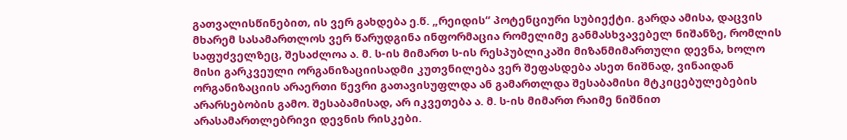გათვალისწინებით, ის ვერ გახდება ე.წ. „რეიდის“ პოტენციური სუბიექტი. გარდა ამისა, დაცვის მხარემ სასამართლოს ვერ წარუდგინა ინფორმაცია რომელიმე განმასხვავებელ ნიშანზე, რომლის საფუძველზეც, შესაძლოა ა. მ. ს-ის მიმართ ს-ის რესპუბლიკაში მიზანმიმართული დევნა, ხოლო მისი გარკვეული ორგანიზაციისადმი კუთვნილება ვერ შეფასდება ასეთ ნიშნად, ვინაიდან ორგანიზაციის არაერთი წევრი გათავისუფლდა ან გამართლდა შესაბამისი მტკიცებულებების არარსებობის გამო. შესაბამისად, არ იკვეთება ა. მ. ს-ის მიმართ რაიმე ნიშნით არასამართლებრივი დევნის რისკები.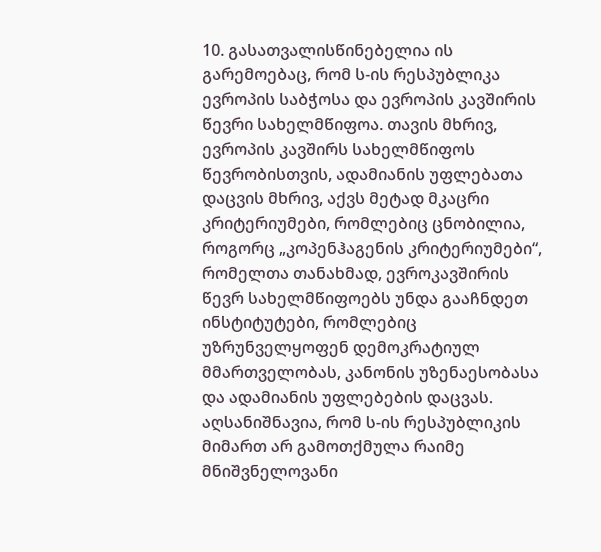10. გასათვალისწინებელია ის გარემოებაც, რომ ს-ის რესპუბლიკა ევროპის საბჭოსა და ევროპის კავშირის წევრი სახელმწიფოა. თავის მხრივ, ევროპის კავშირს სახელმწიფოს წევრობისთვის, ადამიანის უფლებათა დაცვის მხრივ, აქვს მეტად მკაცრი კრიტერიუმები, რომლებიც ცნობილია, როგორც „კოპენჰაგენის კრიტერიუმები“, რომელთა თანახმად, ევროკავშირის წევრ სახელმწიფოებს უნდა გააჩნდეთ ინსტიტუტები, რომლებიც უზრუნველყოფენ დემოკრატიულ მმართველობას, კანონის უზენაესობასა და ადამიანის უფლებების დაცვას. აღსანიშნავია, რომ ს-ის რესპუბლიკის მიმართ არ გამოთქმულა რაიმე მნიშვნელოვანი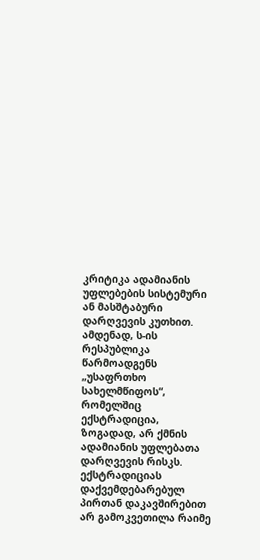კრიტიკა ადამიანის უფლებების სისტემური ან მასშტაბური დარღვევის კუთხით. ამდენად, ს-ის რესპუბლიკა წარმოადგენს „უსაფრთხო სახელმწიფოს“, რომელშიც ექსტრადიცია, ზოგადად, არ ქმნის ადამიანის უფლებათა დარღვევის რისკს. ექსტრადიციას დაქვემდებარებულ პირთან დაკავშირებით არ გამოკვეთილა რაიმე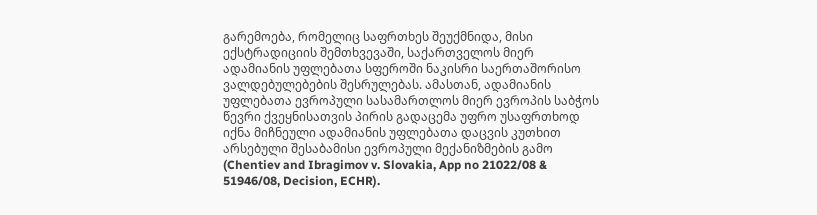გარემოება, რომელიც საფრთხეს შეუქმნიდა, მისი ექსტრადიციის შემთხვევაში, საქართველოს მიერ ადამიანის უფლებათა სფეროში ნაკისრი საერთაშორისო ვალდებულებების შესრულებას. ამასთან, ადამიანის უფლებათა ევროპული სასამართლოს მიერ ევროპის საბჭოს წევრი ქვეყნისათვის პირის გადაცემა უფრო უსაფრთხოდ იქნა მიჩნეული ადამიანის უფლებათა დაცვის კუთხით არსებული შესაბამისი ევროპული მექანიზმების გამო (Chentiev and Ibragimov v. Slovakia, App no 21022/08 & 51946/08, Decision, ECHR).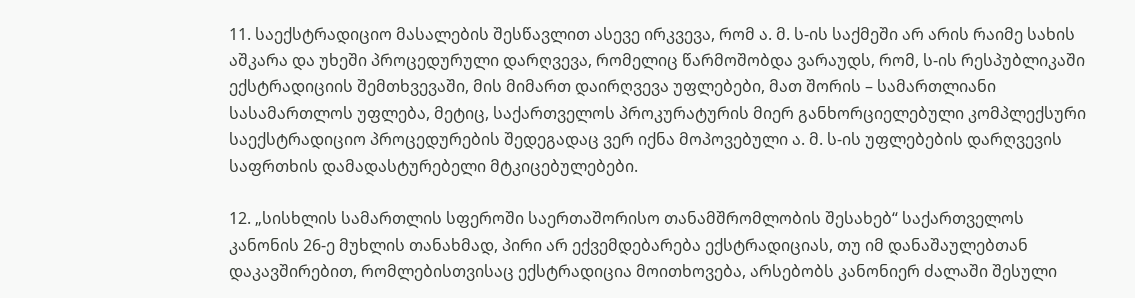11. საექსტრადიციო მასალების შესწავლით ასევე ირკვევა, რომ ა. მ. ს-ის საქმეში არ არის რაიმე სახის აშკარა და უხეში პროცედურული დარღვევა, რომელიც წარმოშობდა ვარაუდს, რომ, ს-ის რესპუბლიკაში ექსტრადიციის შემთხვევაში, მის მიმართ დაირღვევა უფლებები, მათ შორის – სამართლიანი სასამართლოს უფლება, მეტიც, საქართველოს პროკურატურის მიერ განხორციელებული კომპლექსური საექსტრადიციო პროცედურების შედეგადაც ვერ იქნა მოპოვებული ა. მ. ს-ის უფლებების დარღვევის საფრთხის დამადასტურებელი მტკიცებულებები.

12. „სისხლის სამართლის სფეროში საერთაშორისო თანამშრომლობის შესახებ“ საქართველოს კანონის 26-ე მუხლის თანახმად, პირი არ ექვემდებარება ექსტრადიციას, თუ იმ დანაშაულებთან დაკავშირებით, რომლებისთვისაც ექსტრადიცია მოითხოვება, არსებობს კანონიერ ძალაში შესული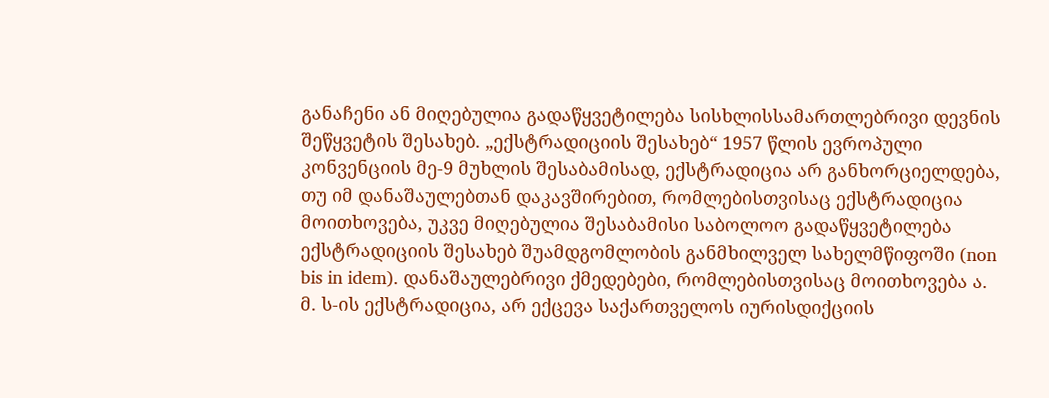განაჩენი ან მიღებულია გადაწყვეტილება სისხლისსამართლებრივი დევნის შეწყვეტის შესახებ. „ექსტრადიციის შესახებ“ 1957 წლის ევროპული კონვენციის მე-9 მუხლის შესაბამისად, ექსტრადიცია არ განხორციელდება, თუ იმ დანაშაულებთან დაკავშირებით, რომლებისთვისაც ექსტრადიცია მოითხოვება, უკვე მიღებულია შესაბამისი საბოლოო გადაწყვეტილება ექსტრადიციის შესახებ შუამდგომლობის განმხილველ სახელმწიფოში (non bis in idem). დანაშაულებრივი ქმედებები, რომლებისთვისაც მოითხოვება ა. მ. ს-ის ექსტრადიცია, არ ექცევა საქართველოს იურისდიქციის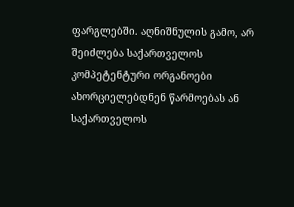ფარგლებში. აღნიშნულის გამო, არ შეიძლება საქართველოს კომპეტენტური ორგანოები ახორციელებდნენ წარმოებას ან საქართველოს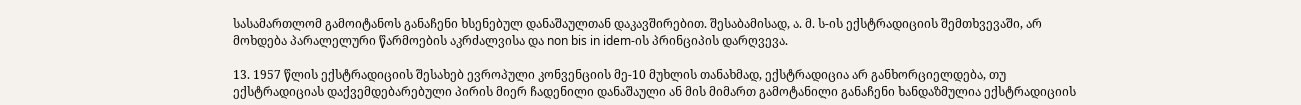სასამართლომ გამოიტანოს განაჩენი ხსენებულ დანაშაულთან დაკავშირებით. შესაბამისად, ა. მ. ს-ის ექსტრადიციის შემთხვევაში, არ მოხდება პარალელური წარმოების აკრძალვისა და non bis in idem-ის პრინციპის დარღვევა.

13. 1957 წლის ექსტრადიციის შესახებ ევროპული კონვენციის მე-10 მუხლის თანახმად, ექსტრადიცია არ განხორციელდება, თუ ექსტრადიციას დაქვემდებარებული პირის მიერ ჩადენილი დანაშაული ან მის მიმართ გამოტანილი განაჩენი ხანდაზმულია ექსტრადიციის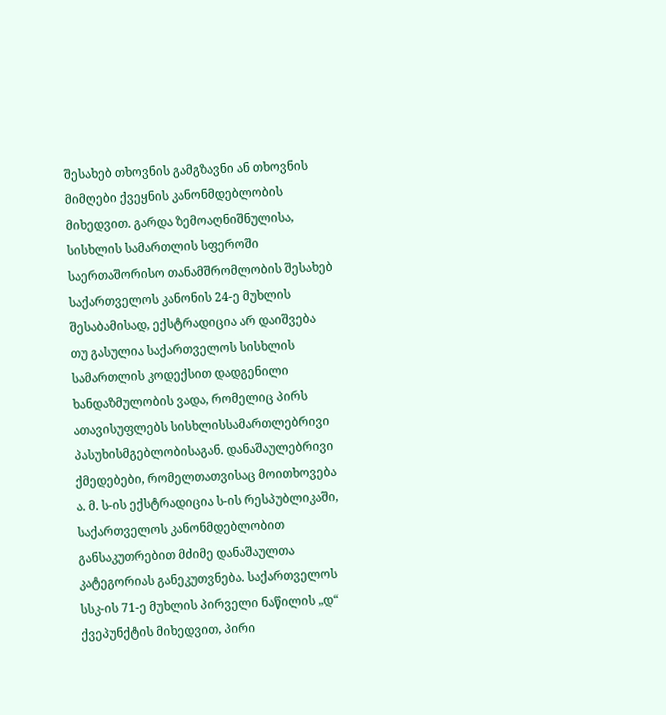შესახებ თხოვნის გამგზავნი ან თხოვნის მიმღები ქვეყნის კანონმდებლობის მიხედვით. გარდა ზემოაღნიშნულისა, სისხლის სამართლის სფეროში საერთაშორისო თანამშრომლობის შესახებ საქართველოს კანონის 24-ე მუხლის შესაბამისად, ექსტრადიცია არ დაიშვება თუ გასულია საქართველოს სისხლის სამართლის კოდექსით დადგენილი ხანდაზმულობის ვადა, რომელიც პირს ათავისუფლებს სისხლისსამართლებრივი პასუხისმგებლობისაგან. დანაშაულებრივი ქმედებები, რომელთათვისაც მოითხოვება ა. მ. ს-ის ექსტრადიცია ს-ის რესპუბლიკაში, საქართველოს კანონმდებლობით განსაკუთრებით მძიმე დანაშაულთა კატეგორიას განეკუთვნება. საქართველოს სსკ-ის 71-ე მუხლის პირველი ნაწილის „დ“ ქვეპუნქტის მიხედვით, პირი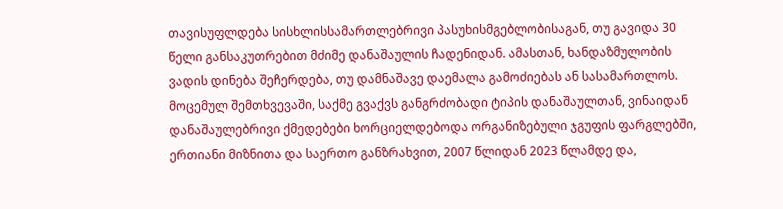თავისუფლდება სისხლისსამართლებრივი პასუხისმგებლობისაგან, თუ გავიდა 30 წელი განსაკუთრებით მძიმე დანაშაულის ჩადენიდან. ამასთან, ხანდაზმულობის ვადის დინება შეჩერდება, თუ დამნაშავე დაემალა გამოძიებას ან სასამართლოს. მოცემულ შემთხვევაში, საქმე გვაქვს განგრძობადი ტიპის დანაშაულთან, ვინაიდან დანაშაულებრივი ქმედებები ხორციელდებოდა ორგანიზებული ჯგუფის ფარგლებში, ერთიანი მიზნითა და საერთო განზრახვით, 2007 წლიდან 2023 წლამდე და,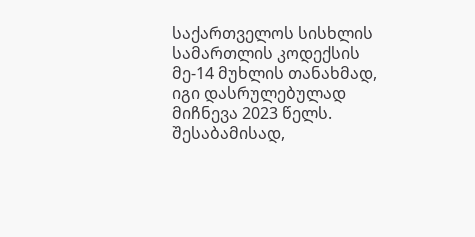საქართველოს სისხლის სამართლის კოდექსის მე-14 მუხლის თანახმად, იგი დასრულებულად მიჩნევა 2023 წელს. შესაბამისად,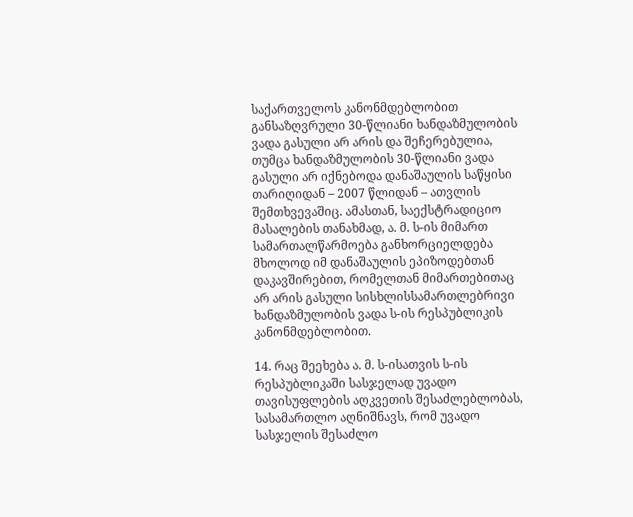საქართველოს კანონმდებლობით განსაზღვრული 30-წლიანი ხანდაზმულობის ვადა გასული არ არის და შეჩერებულია, თუმცა ხანდაზმულობის 30-წლიანი ვადა გასული არ იქნებოდა დანაშაულის საწყისი თარიღიდან – 2007 წლიდან – ათვლის შემთხვევაშიც. ამასთან, საექსტრადიციო მასალების თანახმად, ა. მ. ს-ის მიმართ სამართალწარმოება განხორციელდება მხოლოდ იმ დანაშაულის ეპიზოდებთან დაკავშირებით, რომელთან მიმართებითაც არ არის გასული სისხლისსამართლებრივი ხანდაზმულობის ვადა ს-ის რესპუბლიკის კანონმდებლობით.

14. რაც შეეხება ა. მ. ს-ისათვის ს-ის რესპუბლიკაში სასჯელად უვადო თავისუფლების აღკვეთის შესაძლებლობას, სასამართლო აღნიშნავს, რომ უვადო სასჯელის შესაძლო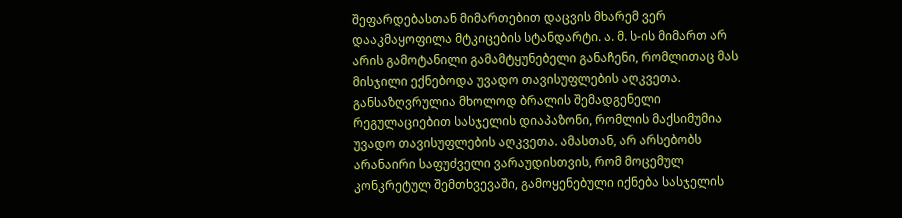შეფარდებასთან მიმართებით დაცვის მხარემ ვერ დააკმაყოფილა მტკიცების სტანდარტი. ა. მ. ს-ის მიმართ არ არის გამოტანილი გამამტყუნებელი განაჩენი, რომლითაც მას მისჯილი ექნებოდა უვადო თავისუფლების აღკვეთა. განსაზღვრულია მხოლოდ ბრალის შემადგენელი რეგულაციებით სასჯელის დიაპაზონი, რომლის მაქსიმუმია უვადო თავისუფლების აღკვეთა. ამასთან, არ არსებობს არანაირი საფუძველი ვარაუდისთვის, რომ მოცემულ კონკრეტულ შემთხვევაში, გამოყენებული იქნება სასჯელის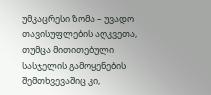უმკაცრესი ზომა – უვადო თავისუფლების აღკვეთა, თუმცა მითითებული სასჯელის გამოყენების შემთხვევაშიც კი,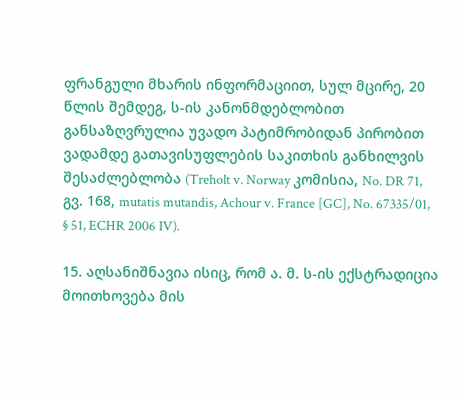ფრანგული მხარის ინფორმაციით, სულ მცირე, 20 წლის შემდეგ, ს-ის კანონმდებლობით განსაზღვრულია უვადო პატიმრობიდან პირობით ვადამდე გათავისუფლების საკითხის განხილვის შესაძლებლობა (Treholt v. Norway კომისია, No. DR 71, გვ. 168, mutatis mutandis, Achour v. France [GC], No. 67335/01, § 51, ECHR 2006 IV).

15. აღსანიშნავია ისიც, რომ ა. მ. ს-ის ექსტრადიცია მოითხოვება მის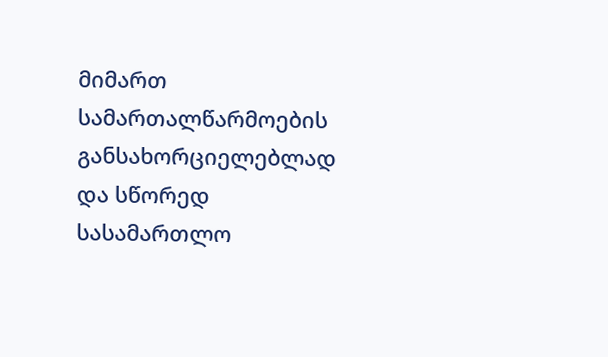მიმართ სამართალწარმოების განსახორციელებლად და სწორედ სასამართლო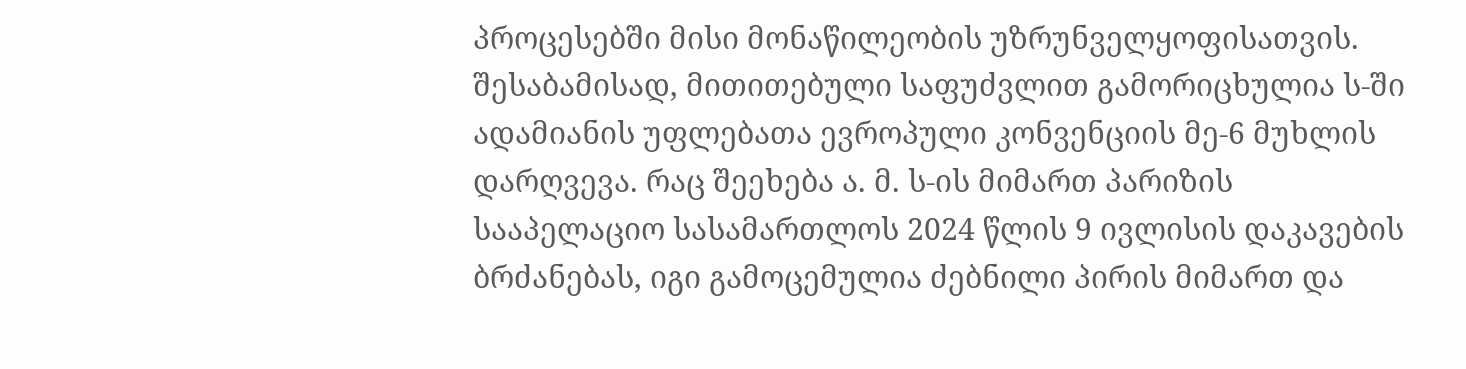პროცესებში მისი მონაწილეობის უზრუნველყოფისათვის. შესაბამისად, მითითებული საფუძვლით გამორიცხულია ს-ში ადამიანის უფლებათა ევროპული კონვენციის მე-6 მუხლის დარღვევა. რაც შეეხება ა. მ. ს-ის მიმართ პარიზის სააპელაციო სასამართლოს 2024 წლის 9 ივლისის დაკავების ბრძანებას, იგი გამოცემულია ძებნილი პირის მიმართ და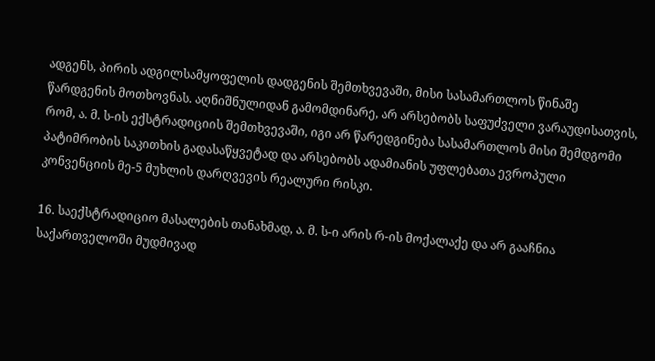ადგენს, პირის ადგილსამყოფელის დადგენის შემთხვევაში, მისი სასამართლოს წინაშე წარდგენის მოთხოვნას. აღნიშნულიდან გამომდინარე, არ არსებობს საფუძველი ვარაუდისათვის, რომ, ა. მ. ს-ის ექსტრადიციის შემთხვევაში, იგი არ წარედგინება სასამართლოს მისი შემდგომი პატიმრობის საკითხის გადასაწყვეტად და არსებობს ადამიანის უფლებათა ევროპული კონვენციის მე-5 მუხლის დარღვევის რეალური რისკი.

16. საექსტრადიციო მასალების თანახმად, ა. მ. ს-ი არის რ-ის მოქალაქე და არ გააჩნია საქართველოში მუდმივად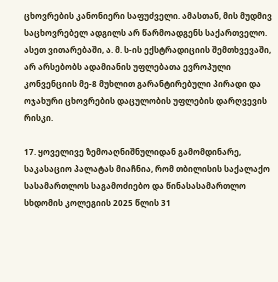ცხოვრების კანონიერი საფუძველი. ამასთან, მის მუდმივ საცხოვრებელ ადგილს არ წარმოადგენს საქართველო. ასეთ ვითარებაში, ა. მ. ს-ის ექსტრადიციის შემთხვევაში, არ არსებობს ადამიანის უფლებათა ევროპული კონვენციის მე-8 მუხლით გარანტირებული პირადი და ოჯახური ცხოვრების დაცულობის უფლების დარღვევის რისკი.

17. ყოველივე ზემოაღნიშნულიდან გამომდინარე, საკასაციო პალატას მიაჩნია, რომ თბილისის საქალაქო სასამართლოს საგამოძიებო და წინასასამართლო სხდომის კოლეგიის 2025 წლის 31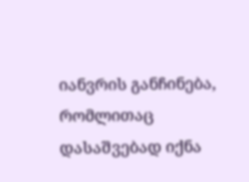იანვრის განჩინება, რომლითაც დასაშვებად იქნა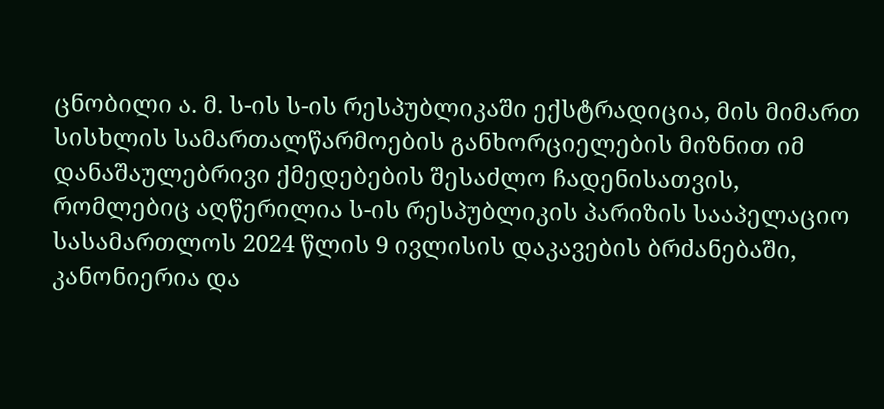ცნობილი ა. მ. ს-ის ს-ის რესპუბლიკაში ექსტრადიცია, მის მიმართ სისხლის სამართალწარმოების განხორციელების მიზნით იმ დანაშაულებრივი ქმედებების შესაძლო ჩადენისათვის, რომლებიც აღწერილია ს-ის რესპუბლიკის პარიზის სააპელაციო სასამართლოს 2024 წლის 9 ივლისის დაკავების ბრძანებაში, კანონიერია და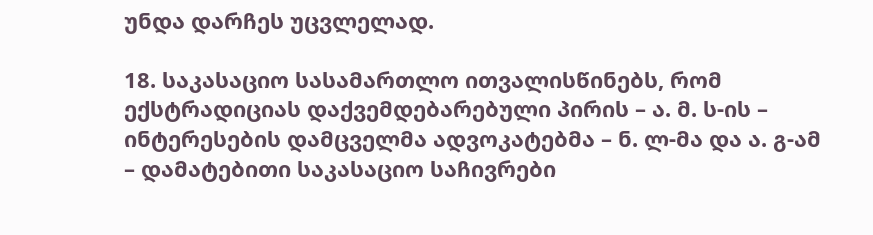უნდა დარჩეს უცვლელად.

18. საკასაციო სასამართლო ითვალისწინებს, რომ ექსტრადიციას დაქვემდებარებული პირის – ა. მ. ს-ის – ინტერესების დამცველმა ადვოკატებმა – ნ. ლ-მა და ა. გ-ამ – დამატებითი საკასაციო საჩივრები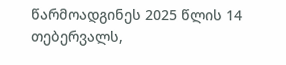წარმოადგინეს 2025 წლის 14 თებერვალს,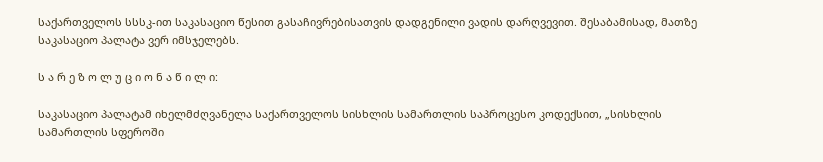საქართველოს სსსკ-ით საკასაციო წესით გასაჩივრებისათვის დადგენილი ვადის დარღვევით. შესაბამისად, მათზე საკასაციო პალატა ვერ იმსჯელებს.

ს ა რ ე ზ ო ლ უ ც ი ო ნ ა წ ი ლ ი:

საკასაციო პალატამ იხელმძღვანელა საქართველოს სისხლის სამართლის საპროცესო კოდექსით, „სისხლის სამართლის სფეროში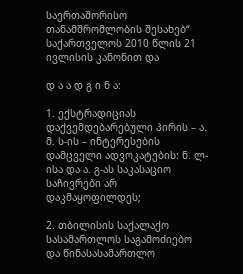საერთაშორისო თანამშრომლობის შესახებ“ საქართველოს 2010 წლის 21 ივლისის კანონით და

დ ა ა დ გ ი ნ ა:

1. ექსტრადიციას დაქვემდებარებული პირის – ა. მ. ს-ის – ინტერესების დამცველი ადვოკატების: ნ. ლ-ისა და ა. გ-ას საკასაციო საჩივრები არ დაკმაყოფილდეს;

2. თბილისის საქალაქო სასამართლოს საგამოძიებო და წინასასამართლო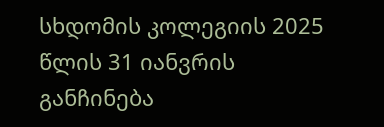სხდომის კოლეგიის 2025 წლის 31 იანვრის განჩინება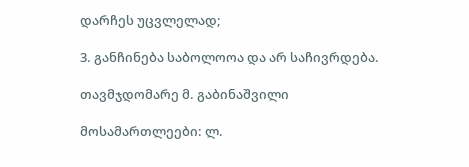დარჩეს უცვლელად;

3. განჩინება საბოლოოა და არ საჩივრდება.

თავმჯდომარე მ. გაბინაშვილი

მოსამართლეები: ლ.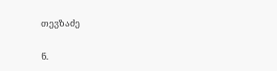თევზაძე

ნ.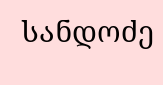სანდოძე